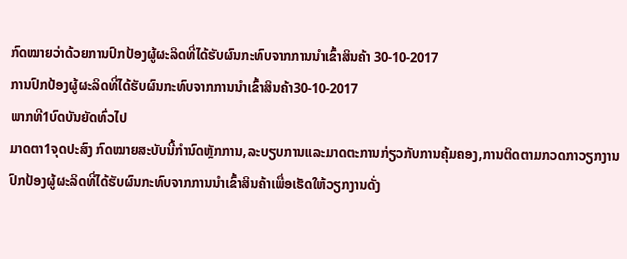ກົດໝາຍວ່າດ້ວຍການປົກປ້ອງຜູ້ຜະລິດທີ່ໄດ້ຮັບຜົນກະທົບຈາກການນໍາເຂົ້າສິນຄ້າ 30-10-2017
ການປົກປ້ອງຜູ້ຜະລິດທີ່ໄດ້ຮັບຜົນກະທົບຈາກການນໍາເຂົ້າສິນຄ້າ30-10-2017
ພາກທີ1ບົດບັນຍັດທົ່ວໄປ
ມາດຕາ1ຈຸດປະສົງ ກົດໝາຍສະບັບນີ້ກໍານົດຫຼັກການ,ລະບຽບການແລະມາດຕະການກ່ຽວກັບການຄຸ້ມຄອງ,ການຕິດຕາມກວດກາວຽກງານປົກປ້ອງຜູ້ຜະລິດທີ່ໄດ້ຮັບຜົນກະທົບຈາກການນໍາເຂົ້າສິນຄ້າເພື່ອເຮັດໃຫ້ວຽກງານດັ່ງ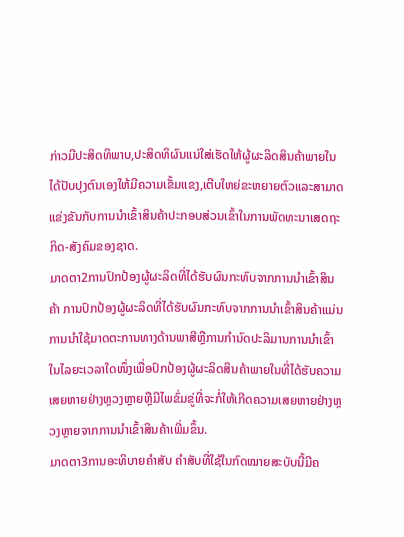ກ່າວມີປະສິດທິພາບ,ປະສິດທິຜົນແນ່ໃສ່ເຮັດໃຫ້ຜູ້ຜະລິດສິນຄ້າພາຍໃນໄດ້ປັບປຸງຕົນເອງໃຫ້ມີຄວາມເຂັ້ມແຂງ,ເຕີບໃຫຍ່ຂະຫຍາຍຕົວແລະສາມາດແຂ່ງຂັນກັບການນໍາເຂົ້າສິນຄ້າປະກອບສ່ວນເຂົ້າໃນການພັດທະນາເສດຖະກິດ-ສັງຄົມຂອງຊາດ.
ມາດຕາ2ການປົກປ້ອງຜູ້ຜະລິດທີ່ໄດ້ຮັບຜົນກະທົບຈາກການນໍາເຂົ້າສິນຄ້າ ການປົກປ້ອງຜູ້ຜະລິດທີ່ໄດ້ຮັບຜົນກະທົບຈາກການນໍາເຂົ້າສິນຄ້າແມ່ນການນໍາໃຊ້ມາດຕະການທາງດ້ານພາສີຫຼືການກໍານົດປະລິມານການນໍາເຂົ້າໃນໄລຍະເວລາໃດໜຶ່ງເພື່ອປົກປ້ອງຜູ້ຜະລິດສິນຄ້າພາຍໃນທີ່ໄດ້ຮັບຄວາມເສຍຫາຍຢ່າງຫຼວງຫຼາຍຫຼືມີໄພຂົ່ມຂູ່ທີ່ຈະກໍ່ໃຫ້ເກີດຄວາມເສຍຫາຍຢ່າງຫຼວງຫຼາຍຈາກການນໍາເຂົ້າສິນຄ້າເພີ່ມຂຶ້ນ.
ມາດຕາ3ການອະທິບາຍຄໍາສັບ ຄໍາສັບທີ່ໃຊ້ໃນກົດໝາຍສະບັບນີ້ມີຄ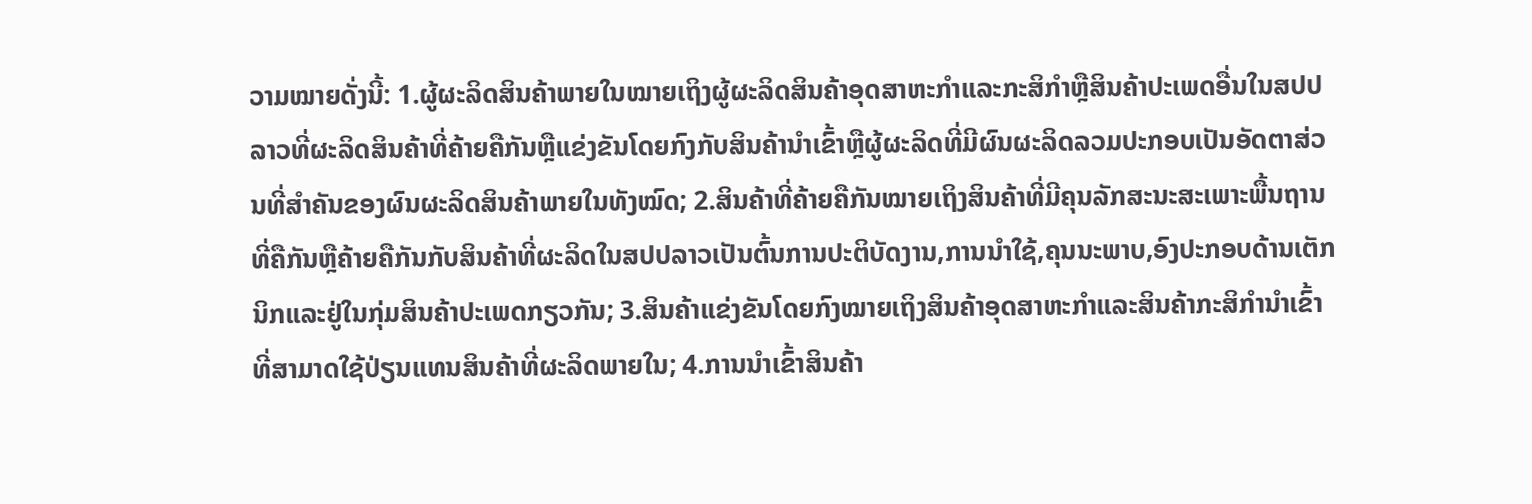ວາມໝາຍດັ່ງນີ້: 1.ຜູ້ຜະລິດສິນຄ້າພາຍໃນໝາຍເຖິງຜູ້ຜະລິດສິນຄ້າອຸດສາຫະກໍາແລະກະສິກໍາຫຼືສິນຄ້າປະເພດອື່ນໃນສປປລາວທີ່ຜະລິດສິນຄ້າທີ່ຄ້າຍຄືກັນຫຼືແຂ່ງຂັນໂດຍກົງກັບສິນຄ້ານໍາເຂົ້າຫຼືຜູ້ຜະລິດທີ່ມີຜົນຜະລິດລວມປະກອບເປັນອັດຕາສ່ວນທີ່ສໍາຄັນຂອງຜົນຜະລິດສິນຄ້າພາຍໃນທັງໝົດ; 2.ສິນຄ້າທີ່ຄ້າຍຄືກັນໝາຍເຖິງສິນຄ້າທີ່ມີຄຸນລັກສະນະສະເພາະພື້ນຖານທີ່ຄືກັນຫຼືຄ້າຍຄືກັນກັບສິນຄ້າທີ່ຜະລິດໃນສປປລາວເປັນຕົ້ນການປະຕິບັດງານ,ການນໍາໃຊ້,ຄຸນນະພາບ,ອົງປະກອບດ້ານເຕັກນິກແລະຢູ່ໃນກຸ່ມສິນຄ້າປະເພດກຽວກັນ; 3.ສິນຄ້າແຂ່ງຂັນໂດຍກົງໝາຍເຖິງສິນຄ້າອຸດສາຫະກໍາແລະສິນຄ້າກະສິກໍານໍາເຂົ້າທີ່ສາມາດໃຊ້ປ່ຽນແທນສິນຄ້າທີ່ຜະລິດພາຍໃນ; 4.ການນໍາເຂົ້າສິນຄ້າ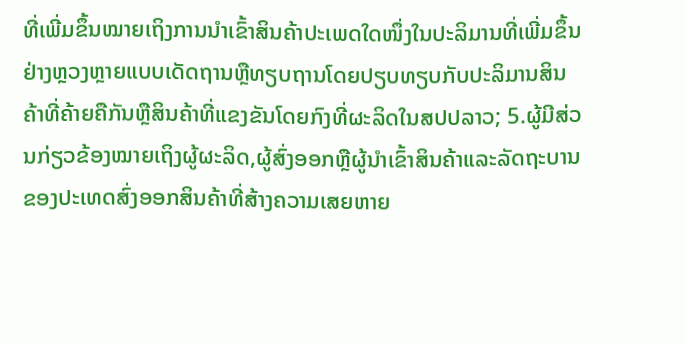ທີ່ເພີ່ມຂຶ້ນໝາຍເຖິງການນໍາເຂົ້າສິນຄ້າປະເພດໃດໜຶ່ງໃນປະລິມານທີ່ເພີ່ມຂຶ້ນຢ່າງຫຼວງຫຼາຍແບບເດັດຖານຫຼືທຽບຖານໂດຍປຽບທຽບກັບປະລິມານສິນຄ້າທີ່ຄ້າຍຄືກັນຫຼືສິນຄ້າທີ່ແຂງຂັນໂດຍກົງທີ່ຜະລິດໃນສປປລາວ; 5.ຜູ້ມີສ່ວນກ່ຽວຂ້ອງໝາຍເຖິງຜູ້ຜະລິດ,ຜູ້ສົ່ງອອກຫຼືຜູ້ນໍາເຂົ້າສິນຄ້າແລະລັດຖະບານຂອງປະເທດສົ່ງອອກສິນຄ້າທີ່ສ້າງຄວາມເສຍຫາຍ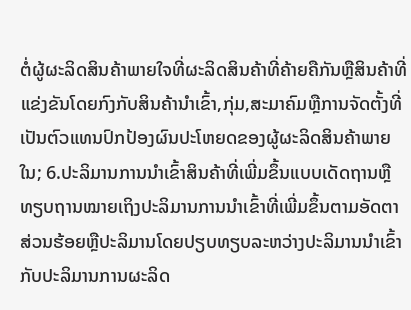ຕໍ່ຜູ້ຜະລິດສິນຄ້າພາຍໃຈທີ່ຜະລິດສິນຄ້າທີ່ຄ້າຍຄືກັນຫຼືສິນຄ້າທີ່ແຂ່ງຂັນໂດຍກົງກັບສິນຄ້ານໍາເຂົ້າ,ກຸ່ມ,ສະມາຄົມຫຼືການຈັດຕັ້ງທີ່ເປັນຕົວແທນປົກປ້ອງຜົນປະໂຫຍດຂອງຜູ້ຜະລິດສິນຄ້າພາຍໃນ; 6.ປະລິມານການນໍາເຂົ້າສິນຄ້າທີ່ເພີ່ມຂຶ້ນແບບເດັດຖານຫຼືທຽບຖານໝາຍເຖິງປະລິມານການນໍາເຂົ້າທີ່ເພີ່ມຂຶ້ນຕາມອັດຕາສ່ວນຮ້ອຍຫຼືປະລິມານໂດຍປຽບທຽບລະຫວ່າງປະລິມານນໍາເຂົ້າກັບປະລິມານການຜະລິດ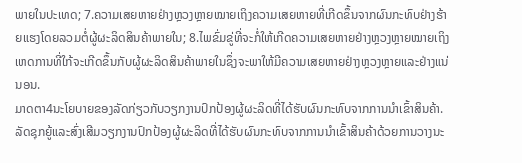ພາຍໃນປະເທດ; 7.ຄວາມເສຍຫາຍຢ່າງຫຼວງຫຼາຍໝາຍເຖິງຄວາມເສຍຫາຍທີ່ເກີດຂຶ້ນຈາກຜົນກະທົບຢ່າງຮ້າຍແຮງໂດຍລວມຕໍ່ຜູ້ຜະລິດສິນຄ້າພາຍໃນ; 8.ໄພຂົ່ມຂູ່ທີ່ຈະກໍ່ໃຫ້ເກີດຄວາມເສຍຫາຍຢ່າງຫຼວງຫຼາຍໝາຍເຖິງເຫດການທີ່ໃກ້ຈະເກີດຂຶ້ນກັບຜູ້ຜະລິດສິນຄ້າພາຍໃນຊຶ່ງຈະພາໃຫ້ມີຄວາມເສຍຫາຍຢ່າງຫຼວງຫຼາຍແລະຢ່າງແນ່ນອນ.
ມາດຕາ4ນະໂຍບາຍຂອງລັດກ່ຽວກັບວຽກງານປົກປ້ອງຜູ້ຜະລິດທີ່ໄດ້ຮັບຜົນກະທົບຈາກການນໍາເຂົ້າສິນຄ້າ. ລັດຊຸກຍູ້ແລະສົ່ງເສີມວຽກງານປົກປ້ອງຜູ້ຜະລິດທີ່ໄດ້ຮັບຜົນກະທົບຈາກການນໍາເຂົ້າສິນຄ້າດ້ວຍການວາງນະ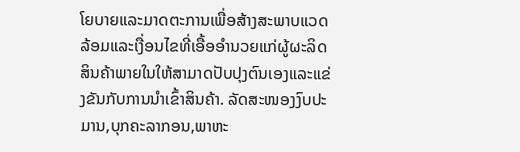ໂຍບາຍແລະມາດຕະການເພື່ອສ້າງສະພາບແວດລ້ອມແລະເງື່ອນໄຂທີ່ເອື້ອອໍານວຍແກ່ຜູ້ຜະລິດສິນຄ້າພາຍໃນໃຫ້ສາມາດປັບປຸງຕົນເອງແລະແຂ່ງຂັນກັບການນໍາເຂົ້າສິນຄ້າ. ລັດສະໜອງງົບປະມານ,ບຸກຄະລາກອນ,ພາຫະ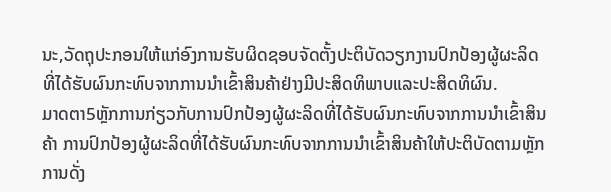ນະ,ວັດຖຸປະກອນໃຫ້ແກ່ອົງການຮັບຜິດຊອບຈັດຕັ້ງປະຕິບັດວຽກງານປົກປ້ອງຜູ້ຜະລິດທີ່ໄດ້ຮັບຜົນກະທົບຈາກການນໍາເຂົ້າສິນຄ້າຢ່າງມີປະສິດທິພາບແລະປະສິດທິຜົນ.
ມາດຕາ5ຫຼັກການກ່ຽວກັບການປົກປ້ອງຜູ້ຜະລິດທີ່ໄດ້ຮັບຜົນກະທົບຈາກການນໍາເຂົ້າສິນຄ້າ ການປົກປ້ອງຜູ້ຜະລິດທີ່ໄດ້ຮັບຜົນກະທົບຈາກການນໍາເຂົ້າສິນຄ້າໃຫ້ປະຕິບັດຕາມຫຼັກການດັ່ງ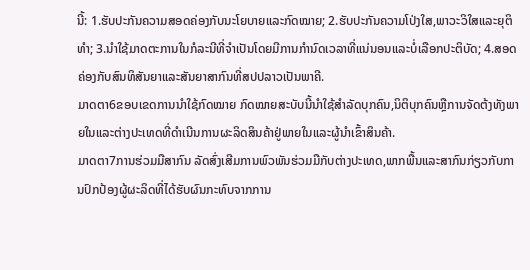ນີ້: 1.ຮັບປະກັນຄວາມສອດຄ່ອງກັບນະໂຍບາຍແລະກົດໝາຍ; 2.ຮັບປະກັນຄວາມໂປ່ງໃສ,ພາວະວິໃສແລະຍຸຕິທໍາ; 3.ນໍາໃຊ້ມາດຕະການໃນກໍລະນີທີ່ຈໍາເປັນໂດຍມີການກໍານົດເວລາທີ່ແນ່ນອນແລະບໍ່ເລືອກປະຕິບັດ; 4.ສອດຄ່ອງກັບສົນທິສັນຍາແລະສັນຍາສາກົນທີ່ສປປລາວເປັນພາຄີ.
ມາດຕາ6ຂອບເຂດການນໍາໃຊ້ກົດໝາຍ ກົດໝາຍສະບັບນີ້ນໍາໃຊ້ສໍາລັດບຸກຄົນ,ນິຕິບຸກຄົນຫຼືການຈັດຕ້ງທັງພາຍໃນແລະຕ່າງປະເທດທີ່ດໍາເນີນການຜະລິດສິນຄ້າຢູ່ພາຍໃນແລະຜູ້ນໍາເຂົ້າສິນຄ້າ.
ມາດຕາ7ການຮ່ວມມືສາກົນ ລັດສົ່ງເສີມການພົວພັນຮ່ວມມືກັບຕ່າງປະເທດ,ພາກພື້ນແລະສາກົນກ່ຽວກັບການປົກປ້ອງຜູ້ຜະລິດທີ່ໄດ້ຮັບຜົນກະທົບຈາກການ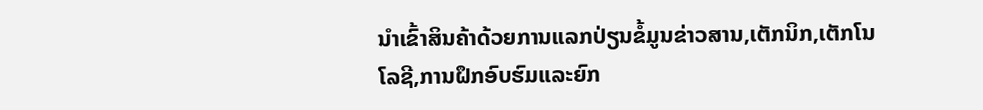ນໍາເຂົ້າສິນຄ້າດ້ວຍການແລກປ່ຽນຂໍ້ມູນຂ່າວສານ,ເຕັກນິກ,ເຕັກໂນໂລຊີ,ການຝຶກອົບຮົມແລະຍົກ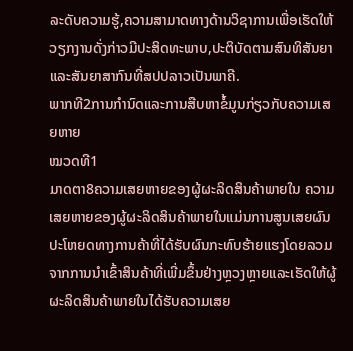ລະດັບຄວາມຮູ້,ຄວາມສາມາດທາງດ້ານວິຊາການເພື່ອເຮັດໃຫ້ວຽກງານດັ່ງກ່າວມີປະສິດທະພາບ,ປະຕິບັດຕາມສົນທິສັນຍາແລະສັນຍາສາກົນທີ່ສປປລາວເປັນພາຄີ.
ພາກທີ2ການກໍານົດແລະການສືບຫາຂໍ້ມູນກ່ຽວກັບຄວາມເສຍຫາຍ
ໝວດທີ1
ມາດຕາ8ຄວາມເສຍຫາຍຂອງຜູ້ຜະລິດສິນຄ້າພາຍໃນ ຄວາມເສຍຫາຍຂອງຜູ້ຜະລິດສິນຄ້າພາຍໃນແມ່ນການສູນເສຍຜົນປະໂຫຍດທາງການຄ້າທີ່ໄດ້ຮັບຜົນກະທົບຮ້າຍແຮງໂດຍລວມຈາກການນໍາເຂົ້າສິນຄ້າທີ່ເພີ່ມຂຶ້ນຢ່າງຫຼວງຫຼາຍແລະເຮັດໃຫ້ຜູ້ຜະລິດສິນຄ້າພາຍໃນໄດ້ຮັບຄວາມເສຍ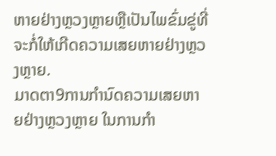ຫາຍຢ່າງຫຼວງຫຼາຍຫຼືເປັນໄພຂົ່ມຂູ່ທີ່ຈະກໍ່ໃຫ້ເກີດຄວາມເສຍຫາຍຢ່າງຫຼວງຫຼາຍ.
ມາດຕາ9ການກໍານົດຄວາມເສຍຫາຍຢ່າງຫຼວງຫຼາຍ ໃນການກໍາ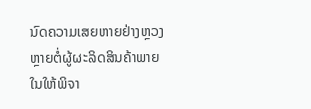ນົດຄວາມເສຍຫາຍຢ່າງຫຼວງຫຼາຍຕໍ່ຜູ້ຜະລິດສິນຄ້າພາຍໃນໃຫ້ພິຈາ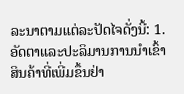ລະນາຕາມແຕ່ລະປັດໄຈດັ່ງນີ້: 1.ອັດຕາແລະປະລິມານການນໍາເຂົ້າສິນຄ້າທີ່ເພີ່ມຂຶ້ນຢ່າ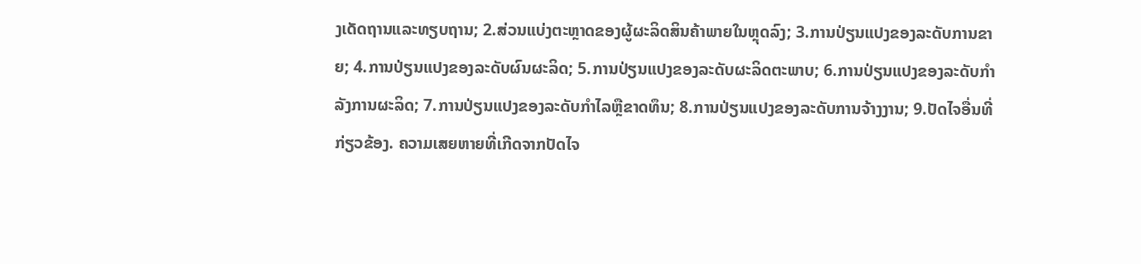ງເດັດຖານແລະທຽບຖານ; 2.ສ່ວນແບ່ງຕະຫຼາດຂອງຜູ້ຜະລິດສິນຄ້າພາຍໃນຫຼຸດລົງ; 3.ການປ່ຽນແປງຂອງລະດັບການຂາຍ; 4.ການປ່ຽນແປງຂອງລະດັບຜົນຜະລິດ; 5.ການປ່ຽນແປງຂອງລະດັບຜະລິດຕະພາບ; 6.ການປ່ຽນແປງຂອງລະດັບກໍາລັງການຜະລິດ; 7.ການປ່ຽນແປງຂອງລະດັບກໍາໄລຫຼືຂາດທຶນ; 8.ການປ່ຽນແປງຂອງລະດັບການຈ້າງງານ; 9.ປັດໄຈອື່ນທີ່ກ່ຽວຂ້ອງ. ຄວາມເສຍຫາຍທີ່ເກີດຈາກປັດໄຈ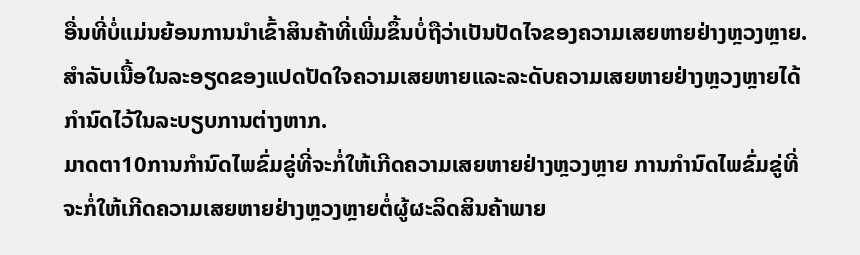ອື່ນທີ່ບໍ່ແມ່ນຍ້ອນການນໍາເຂົ້າສິນຄ້າທີ່ເພີ່ມຂຶ້ນບໍ່ຖືວ່າເປັນປັດໄຈຂອງຄວາມເສຍຫາຍຢ່າງຫຼວງຫຼາຍ. ສໍາລັບເນື້ອໃນລະອຽດຂອງແປດປັດໃຈຄວາມເສຍຫາຍແລະລະດັບຄວາມເສຍຫາຍຢ່າງຫຼວງຫຼາຍໄດ້ກໍານົດໄວ້ໃນລະບຽບການຕ່າງຫາກ.
ມາດຕາ10ການກໍານົດໄພຂົ່ມຂູ່ທີ່ຈະກໍ່ໃຫ້ເກີດຄວາມເສຍຫາຍຢ່າງຫຼວງຫຼາຍ ການກໍານົດໄພຂົ່ມຂູ່ທີ່ຈະກໍ່ໃຫ້ເກີດຄວາມເສຍຫາຍຢ່າງຫຼວງຫຼາຍຕໍ່ຜູ້ຜະລິດສິນຄ້າພາຍ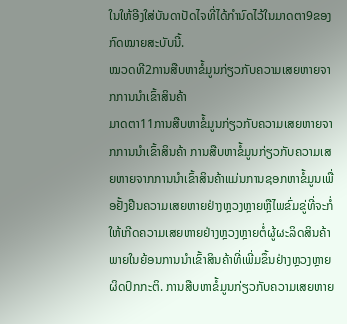ໃນໃຫ້ອີງໃສ່ບັນດາປັດໄຈທີ່ໄດ້ກໍານົດໄວ້ໃນມາດຕາ9ຂອງກົດໝາຍສະບັບນີ້.
ໝວດທີ2ການສືບຫາຂໍ້ມູນກ່ຽວກັບຄວາມເສຍຫາຍຈາກການນໍາເຂົ້າສິນຄ້າ
ມາດຕາ11ການສືບຫາຂໍ້ມູນກ່ຽວກັບຄວາມເສຍຫາຍຈາກການນໍາເຂົ້າສິນຄ້າ ການສືບຫາຂໍ້ມູນກ່ຽວກັບຄວາມເສຍຫາຍຈາກການນໍາເຂົ້າສິນຄ້າແມ່ນການຊອກຫາຂໍ້ມູນເພື່ອຢັ້ງຢືນຄວາມເສຍຫາຍຢ່າງຫຼວງຫຼາຍຫຼືໄພຂົ່ມຂູ່ທີ່ຈະກໍ່ໃຫ້ເກີດຄວາມເສຍຫາຍຢ່າງຫຼວງຫຼາຍຕໍ່ຜູ້ຜະລິດສິນຄ້າພາຍໃນຍ້ອນການນໍາເຂົ້າສິນຄ້າທີ່ເພີ່ມຂຶ້ນຢ່າງຫຼວງຫຼາຍຜິດປົກກະຕິ. ການສືບຫາຂໍ້ມູນກ່ຽວກັບຄວາມເສຍຫາຍ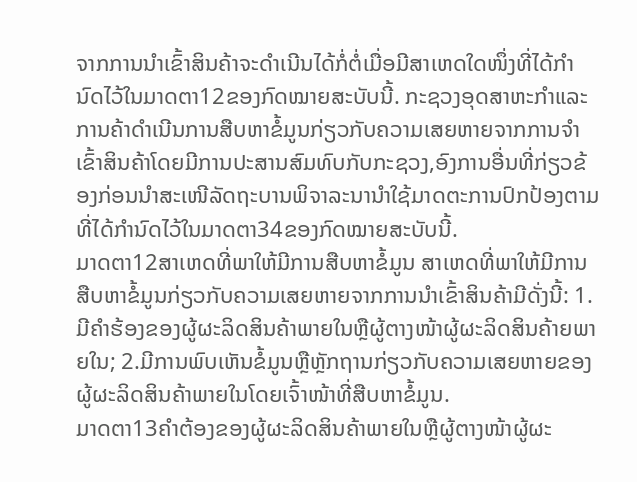ຈາກການນໍາເຂົ້າສິນຄ້າຈະດໍາເນີນໄດ້ກໍ່ຕໍ່ເມື່ອມີສາເຫດໃດໜຶ່ງທີ່ໄດ້ກໍານົດໄວ້ໃນມາດຕາ12ຂອງກົດໝາຍສະບັບນີ້. ກະຊວງອຸດສາຫະກໍາແລະການຄ້າດໍາເນີນການສືບຫາຂໍ້ມູນກ່ຽວກັບຄວາມເສຍຫາຍຈາກການຈໍາເຂົ້າສິນຄ້າໂດຍມີການປະສານສົມທົບກັບກະຊວງ,ອົງການອື່ນທີ່ກ່ຽວຂ້ອງກ່ອນນໍາສະເໜີລັດຖະບານພິຈາລະນານໍາໃຊ້ມາດຕະການປົກປ້ອງຕາມທີ່ໄດ້ກໍານົດໄວ້ໃນມາດຕາ34ຂອງກົດໝາຍສະບັບນີ້.
ມາດຕາ12ສາເຫດທີ່ພາໃຫ້ມີການສືບຫາຂໍ້ມູນ ສາເຫດທີ່ພາໃຫ້ມີການສືບຫາຂໍ້ມູນກ່ຽວກັບຄວາມເສຍຫາຍຈາກການນໍາເຂົ້າສິນຄ້າມີດັ່ງນີ້: 1.ມີຄໍາຮ້ອງຂອງຜູ້ຜະລິດສິນຄ້າພາຍໃນຫຼືຜູ້ຕາງໜ້າຜູ້ຜະລິດສິນຄ້າຍພາຍໃນ; 2.ມີການພົບເຫັນຂໍ້ມູນຫຼືຫຼັກຖານກ່ຽວກັບຄວາມເສຍຫາຍຂອງຜູ້ຜະລິດສິນຄ້າພາຍໃນໂດຍເຈົ້າໜ້າທີ່ສືບຫາຂໍ້ມູນ.
ມາດຕາ13ຄໍາຕ້ອງຂອງຜູ້ຜະລິດສິນຄ້າພາຍໃນຫຼືຜູ້ຕາງໜ້າຜູ້ຜະ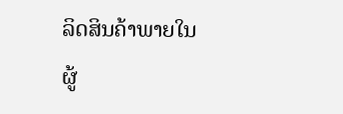ລິດສິນຄ້າພາຍໃນ ຜູ້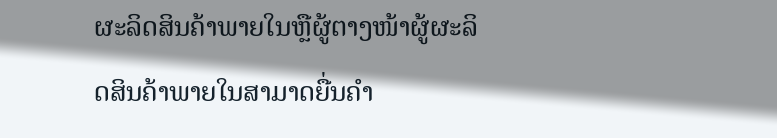ຜະລິດສິນຄ້າພາຍໃນຫຼືຜູ້ຕາງໜ້າຜູ້ຜະລິດສິນຄ້າພາຍໃນສາມາດຍື່ນຄໍາ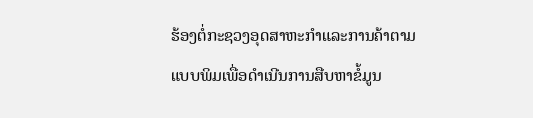ຮ້ອງຕໍ່ກະຊວງອຸດສາຫະກໍາແລະການຄ້າຕາມແບບພິມເພື່ອດໍາເນີນການສືບຫາຂໍ້ມູນ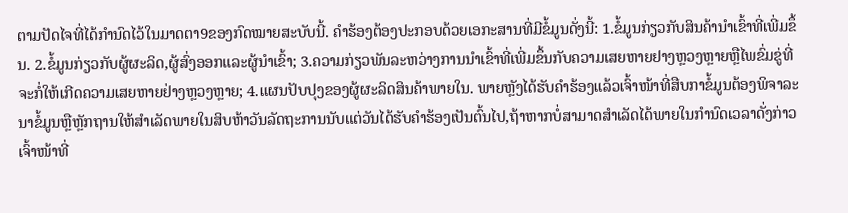ຕາມປັດໄຈທີ່ໄດ້ກໍານົດໄວ້ໃນມາດຕາ9ຂອງກົດໝາຍສະບັບນີ້. ຄໍາຮ້ອງຕ້ອງປະກອບດ້ວຍເອກະສານທີ່ມີຂໍ້ມູນດັ່ງນີ້: 1.ຂໍ້ມູນກ່ຽວກັບສິນຄ້ານໍາເຂົ້າທີ່ເພີ່ມຂຶ້ນ. 2.ຂໍ້ມູນກ່ຽວກັບຜູ້ຜະລິດ,ຜູ້ສົ່ງອອກແລະຜູ້ນໍາເຂົ້າ; 3.ຄວາມກ່ຽວພັນລະຫວ່າງການນໍາເຂົ້າທີ່ເພີ່ມຂຶ້ນກັບຄວາມເສຍຫາຍຢາງຫຼວງຫຼາຍຫຼືໄພຂົ່ມຂູ່ທີ່ຈະກໍ່ໃຫ້ເກີດຄວາມເສຍຫາຍຢ່າງຫຼວງຫຼາຍ; 4.ແຜນປັບປຸງຂອງຜູ້ຜະລິດສິນຄ້າພາຍໃນ. ພາຍຫຼັງໄດ້ຮັບຄໍາຮ້ອງແລ້ວເຈົ້າໜ້າທີ່ສືບກາຂໍ້ມູນຕ້ອງພິຈາລະນາຂໍ້ມູນຫຼືຫຼັກຖານໃຫ້ສໍາເລັດພາຍໃນສິບຫ້າວັນລັດຖະການນັບແຕ່ວັນໄດ້ຮັບຄໍາຮ້ອງເປັນຕົ້ນໄປ,ຖ້າຫາກບໍ່ສາມາດສໍາເລັດໄດ້ພາຍໃນກໍານົດເວລາດັ່ງກ່າວເຈົ້າໜ້າທີ່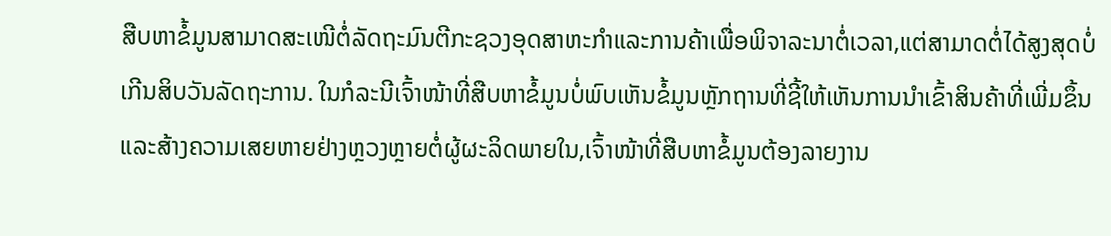ສືບຫາຂໍ້ມູນສາມາດສະເໜີຕໍ່ລັດຖະມົນຕີກະຊວງອຸດສາຫະກໍາແລະການຄ້າເພື່ອພິຈາລະນາຕໍ່ເວລາ,ແຕ່ສາມາດຕໍ່ໄດ້ສູງສຸດບໍ່ເກີນສິບວັນລັດຖະການ. ໃນກໍລະນີເຈົ້າໜ້າທີ່ສືບຫາຂໍ້ມູນບໍ່ພົບເຫັນຂໍ້ມູນຫຼັກຖານທີ່ຊີ້ໃຫ້ເຫັນການນໍາເຂົ້າສິນຄ້າທີ່ເພີ່ມຂຶ້ນແລະສ້າງຄວາມເສຍຫາຍຢ່າງຫຼວງຫຼາຍຕໍ່ຜູ້ຜະລິດພາຍໃນ,ເຈົ້າໜ້າທີ່ສືບຫາຂໍ້ມູນຕ້ອງລາຍງານ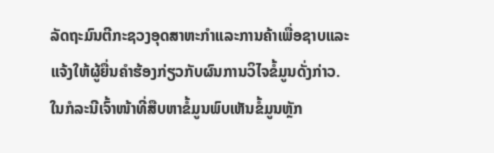ລັດຖະມົນຕີກະຊວງອຸດສາຫະກໍາແລະການຄ້າເພື່ອຊາບແລະແຈ້ງໃຫ້ຜູ້ຍື່ນຄໍາຮ້ອງກ່ຽວກັບຜົນການວິໄຈຂໍ້ມູນດັ່ງກ່າວ. ໃນກໍລະນີເຈົ້າໜ້າທີ່ສືບຫາຂໍ້ມູນພົບເຫັນຂໍ້ມູນຫຼັກ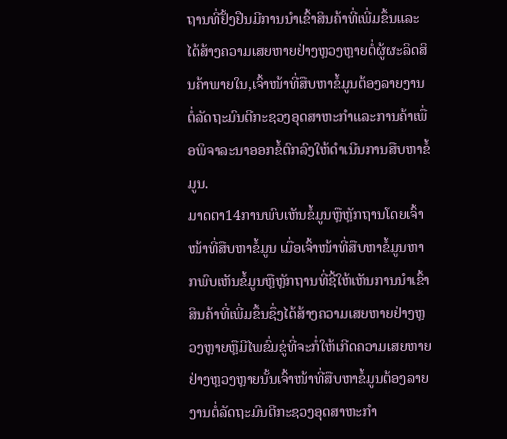ຖານທີ່ຢັ້ງຢືນມີການນໍາເຂົ້າສິນຄ້າທີ່ເພີ່ມຂຶ້ນແລະໄດ້ສ້າງຄວາມເສຍຫາຍຢ່າງຫຼວງຫຼາຍຕໍ່ຜູ້ຜະລິດສິນຄ້າພາຍໃນ,ເຈົ້າໜ້າທີ່ສືບຫາຂໍ້ມູນຕ້ອງລາຍງານຕໍ່ລັດຖະມົນຕີກະຊວງອຸດສາຫະກໍາແລະການຄ້າເພື່ອພິຈາລະນາອອກຂໍ້ຕົກລົງໃຫ້ດໍາເນີນການສືບຫາຂໍ້ມູນ.
ມາດຕາ14ການພົບເຫັນຂໍ້ມູນຫຼືຫຼັກຖານໂດຍເຈົ້າໜ້າທີ່ສືບຫາຂໍ້ມູນ ເມື່ອເຈົ້າໜ້າທີ່ສືບຫາຂໍ້ມູນຫາກພົບເຫັນຂໍ້ມູນຫຼືຫຼັກຖານທີ່ຊີ້ໃຫ້ເຫັນການນໍາເຂົ້າສິນຄ້າທີ່ເພີ່ມຂຶ້ນຊຶ່ງໄດ້ສ້າງຄວາມເສຍຫາຍຢ່າງຫຼວງຫຼາຍຫຼືມີໄພຂົ່ມຂູ່ທີ່ຈະກໍ່ໃຫ້ເກີດຄວາມເສຍຫາຍຢ່າງຫຼວງຫຼາຍນັ້ນເຈົ້າໜ້າທີ່ສືບຫາຂໍ້ມູນຕ້ອງລາຍງານຕໍ່ລັດຖະມົນຕີກະຊວງອຸດສາຫະກໍາ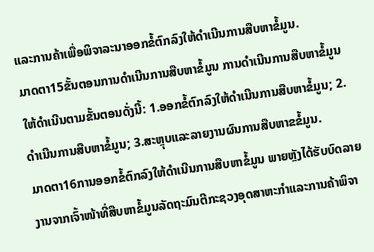ແລະການຄ້າເພື່ອພິຈາລະນາອອກຂໍ້ຕົກລົງໃຫ້ດໍາເນີນການສືບຫາຂໍ້ມູນ.
ມາດຕາ15ຂັ້ນຕອນການດໍາເນີນການສືບຫາຂໍ້ມູນ ການດໍາເນີນການສືບຫາຂໍ້ມູນໃຫ້ດໍາເນີນຕາມຂັ້ນຕອນດັ່ງນີ້: 1.ອອກຂໍ້ຕົກລົງໃຫ້ດໍາເນີນການສືບຫາຂໍ້ມູນ; 2.ດໍາເນີນການສືບຫາຂໍ້ມູນ; 3.ສະຫຼຸບແລະລາຍງານຜົນການສືບຫາຂຂໍ້ມູນ.
ມາດຕາ16ການອອກຂໍ້ຕົກລົງໃຫ້ດໍາເນີນການສືບຫາຂໍ້ມູນ ພາຍຫຼັງໄດ້ຮັບບົດລາຍງານຈາກເຈົ້າໜ້າທີ່ສືບຫາຂໍ້ມູນລັດຖະມົນຕີກະຊວງອຸດສາຫະກໍາແລະການຄ້າພິຈາ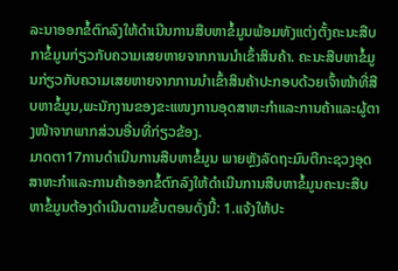ລະນາອອກຂໍ້ຕົກລົງໃຫ້ດໍາເນີນການສືບຫາຂໍ້ມູນພ້ອມທັງແຕ່ງຕັ້ງຄະນະສືບກາຂໍ້ມູນກ່ຽວກັບຄວາມເສຍຫາຍຈາກການນໍາເຂົ້າສິນຄ້າ. ຄະນະສືບຫາຂໍ້ມູນກ່ຽວກັບຄວາມເສຍຫາຍຈາກການນໍາເຂົ້າສິນຄ້າປະກອບດ້ວຍເຈົ້າໜ້າທີ່ສືບຫາຂໍ້ມູນ,ພະນັກງານຂອງຂະແໜງການອຸດສາຫະກໍາແລະການຄ້າແລະຜູ້ຕາງໜ້າຈາກພາກສ່ວນອື່ນທີ່ກ່ຽວຂ້ອງ.
ມາດຕາ17ການດໍາເນີນການສືບຫາຂໍ້ມູນ ພາຍຫຼັງລັດຖະມົນຕີກະຊວງອຸດສາຫະກໍາແລະການຄ້າອອກຂໍ້ຕົກລົງໃຫ້ດໍາເນີນການສືບຫາຂໍ້ມູນຄະນະສືບຫາຂໍ້ມູນຕ້ອງດໍາເນີນຕາມຂັ້ນຕອນດັ່ງນີ້: 1.ແຈ້ງໃຫ້ປະ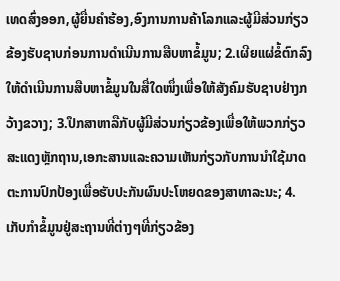ເທດສົ່ງອອກ,ຜູ້ຍື່ນຄໍາຮ້ອງ,ອົງການການຄ້າໂລກແລະຜູ້ມີສ່ວນກ່ຽວຂ້ອງຮັບຊາບກ່ອນການດໍາເນີນການສືບຫາຂໍ້ມູນ; 2.ເຜີຍແຜ່ຂໍ້ຕົກລົງໃຫ້ດໍາເນີນການສືບຫາຂໍ້ມູນໃນສື່ໃດໜຶ່ງເພື່ອໃຫ້ສັງຄົມຮັບຊາບຢ່າງກວ້າງຂວາງ; 3.ປຶກສາຫາລືກັບຜູ້ມີສ່ວນກ່ຽວຂ້ອງເພື່ອໃຫ້ພວກກ່ຽວສະແດງຫຼັກຖານ,ເອກະສານແລະຄວາມເຫັນກ່ຽວກັບການນໍາໃຊ້ມາດຕະການປົກປ້ອງເພື່ອຮັບປະກັນຜົນປະໂຫຍດຂອງສາທາລະນະ; 4.ເກັບກໍາຂໍ້ມູນຢູ່ສະຖານທີ່ຕ່າງໆທີ່ກ່ຽວຂ້ອງ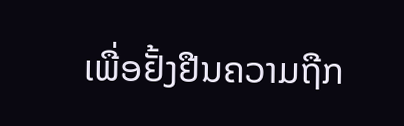ເພື່ອຢັ້ງຢືນຄວາມຖືກ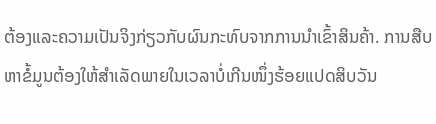ຕ້ອງແລະຄວາມເປັນຈິງກ່ຽວກັບຜົນກະທົບຈາກການນໍາເຂົ້າສິນຄ້າ. ການສືບຫາຂໍ້ມູນຕ້ອງໃຫ້ສໍາເລັດພາຍໃນເວລາບໍ່ເກີນໜຶ່ງຮ້ອຍແປດສິບວັນ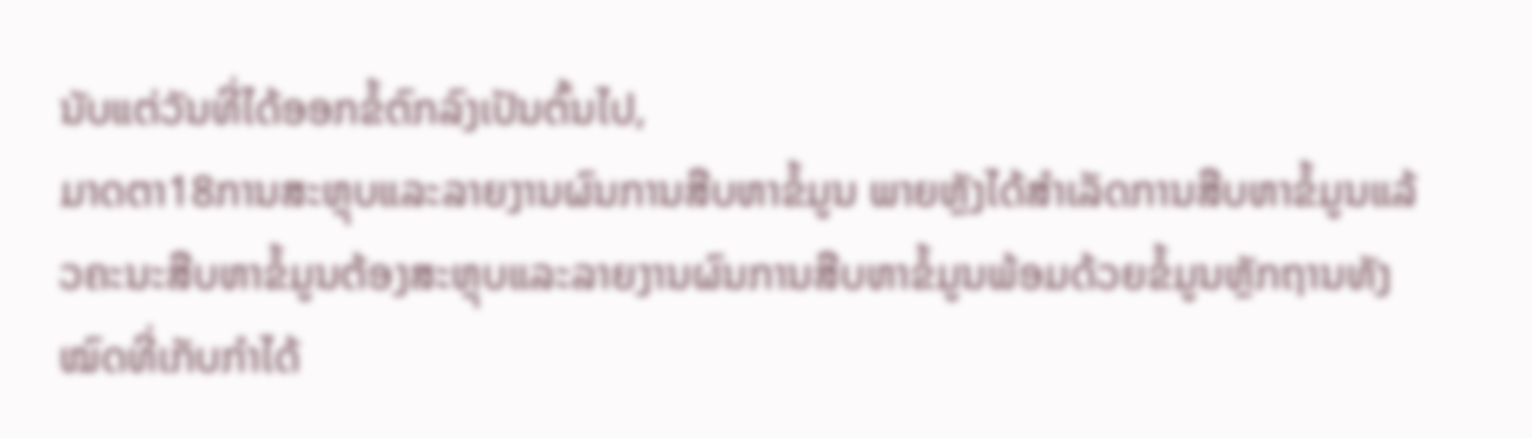ນັບແຕ່ວັນທີ່ໄດ້ອອກຂໍ້ຕົກລົງເປັນຕົ້ນໄປ,
ມາດຕາ18ການສະຫຼຸບແລະລາຍງານຜົນການສືບຫາຂໍ້ມູນ ພາຍຫຼັງໄດ້ສໍາເລັດການສືບຫາຂໍ້ມູນແລ້ວຄະນະສືບຫາຂໍ້ມູນຕ້ອງສະຫຼຸບແລະລາຍງານຜົນການສືບຫາຂໍ້ມູນພ້ອມດ້ວຍຂໍ້ມູນຫຼັກຖານທັງໝົດທີ່ເກັບກໍາໄດ້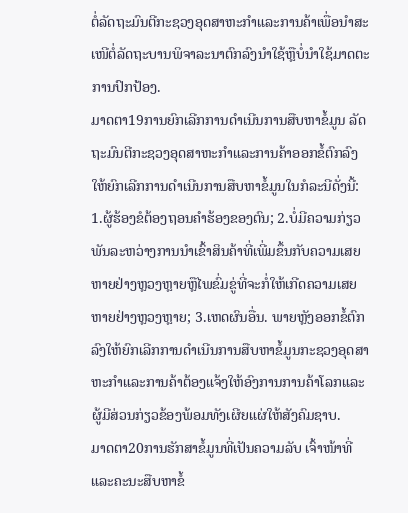ຕໍ່ລັດຖະມົນຕີກະຊວງອຸດສາຫະກໍາແລະການຄ້າເພື່ອນໍາສະເໜີຕໍ່ລັດຖະບານພິຈາລະນາຕົກລົງນໍາໃຊ້ຫຼືບໍ່ນໍາໃຊ້ມາດຕະການປົກປ້ອງ.
ມາດຕາ19ການຍົກເລີກການດໍາເນີນການສືບຫາຂໍ້ມູນ ລັດຖະມົນຕີກະຊວງອຸດສາຫະກໍາແລະການຄ້າອອກຂໍ້ຕົກລົງໃຫ້ຍົກເລີກການດໍາເນີນການສືບຫາຂໍ້ມູນໃນກໍລະນີດັ່ງນີ້: 1.ຜູ້ຮ້ອງຂໍຕ້ອງຖອນຄໍາຮ້ອງຂອງຕົນ; 2.ບໍ່ມີຄວາມກ່ຽວພັນລະຫວ່າງການນໍາເຂົ້າສິນຄ້າທີ່ເພີ່ມຂຶ້ນກັບຄວາມເສຍຫາຍຢ່າງຫຼວງຫຼາຍຫຼືໄພຂົ່ມຂູ່ທີ່ຈະກໍ່ໃຫ້ເກີດຄວາມເສຍຫາຍຢ່າງຫຼວງຫຼາຍ; 3.ເຫດຜົນອື່ນ. ພາຍຫຼັງອອກຂໍ້ຕົກລົງໃຫ້ຍົກເລີກການດໍາເນີນການສືບຫາຂໍ້ມູນກະຊວງອຸດສາຫະກໍາແລະການຄ້າຕ້ອງແຈ້ງໃຫ້ອົງການການຄ້າໂລກແລະຜູ້ມີສ່ວນກ່ຽວຂ້ອງພ້ອມທັງເຜີຍແຜ່ໃຫ້ສັງຄົມຊາບ.
ມາດຕາ20ການຮັກສາຂໍ້ມູນທີ່ເປັນຄວາມລັບ ເຈົ້າໜ້າທີ່ແລະຄະນະສືບຫາຂໍ້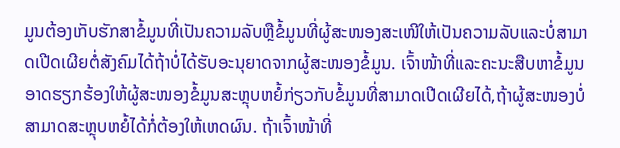ມູນຕ້ອງເກັບຮັກສາຂໍ້ມູນທີ່ເປັນຄວາມລັບຫຼືຂໍ້ມູນທີ່ຜູ້ສະໜອງສະເໜີໃຫ້ເປັນຄວາມລັບແລະບໍ່ສາມາດເປີດເຜີຍຕໍ່ສັງຄົມໄດ້ຖ້າບໍ່ໄດ້ຮັບອະນຸຍາດຈາກຜູ້ສະໜອງຂໍ້ມູນ. ເຈົ້າໜ້າທີ່ແລະຄະນະສືບຫາຂໍ້ມູນອາດຮຽກຮ້ອງໃຫ້ຜູ້ສະໜອງຂໍ້ມູນສະຫຼຸບຫຍໍ້ກ່ຽວກັບຂໍ້ມູນທີ່ສາມາດເປີດເຜີຍໄດ້,ຖ້າຜູ້ສະໜອງບໍ່ສາມາດສະຫຼຸບຫຍໍ້ໄດ້ກໍ່ຕ້ອງໃຫ້ເຫດຜົນ. ຖ້າເຈົ້າໜ້າທີ່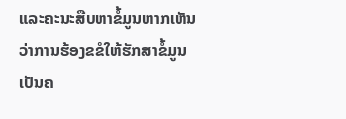ແລະຄະນະສືບຫາຂໍ້ມູນຫາກເຫັນວ່າການຮ້ອງຂຂໍໃຫ້ຮັກສາຂໍ້ມູນເປັນຄ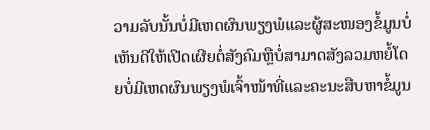ວາມລັບນັ້ນບໍ່ມີເຫດຜົນພຽງພໍແລະຜູ້ສະໜອງຂໍ້ມູນບໍ່ເຫັນດີໃຫ້ເປີດເຜີຍຕໍ່ສັງຄົມຫຼືບໍ່ສາມາດສັງລວມຫຍໍ້ໂດຍບໍ່ມີເຫດຜົນພຽງພໍເຈົ້າໜ້າທີ່ແລະຄະນະສືບຫາຂໍ້ມູນ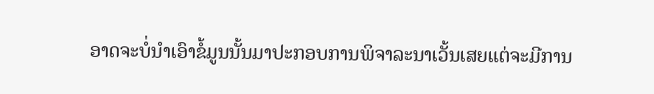ອາດຈະບໍ່ນໍາເອົາຂໍ້ມູນນັ້ນມາປະກອບການພິຈາລະນາເວັ້ນເສຍແຕ່ຈະມີການ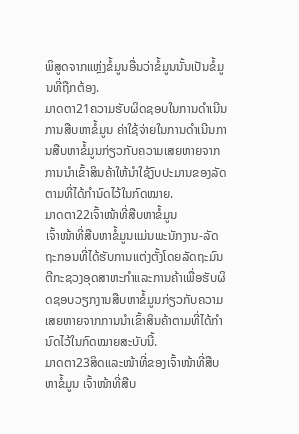ພິສູດຈາກແຫຼ່ງຂໍ້ມູນອື່ນວ່າຂໍ້ມູນນັ້ນເປັນຂໍ້ມູນທີ່ຖືກຕ້ອງ.
ມາດຕາ21ຄວາມຮັບຜິດຊອບໃນການດໍາເນີນການສືບຫາຂໍ້ມູນ ຄ່າໃຊ້ຈ່າຍໃນການດໍາເນີນການສືບຫາຂໍ້ມູນກ່ຽວກັບຄວາມເສຍຫາຍຈາກການນໍາເຂົ້າສິນຄ້າໃຫ້ນໍາໃຊ້ງົບປະມານຂອງລັດຕາມທີ່ໄດ້ກໍານົດໄວ້ໃນກົດໝາຍ.
ມາດຕາ22ເຈົ້າໜ້າທີ່ສືບຫາຂໍ້ມູນ
ເຈົ້າໜ້າທີ່ສືບຫາຂໍ້ມູນແມ່ນພະນັກງານ-ລັດຖະກອນທີ່ໄດ້ຮັບການແຕ່ງຕັ້ງໂດຍລັດຖະມົນຕີກະຊວງອຸດສາຫະກໍາແລະການຄ້າເພື່ອຮັບຜິດຊອບວຽກງານສືບຫາຂໍ້ມູນກ່ຽວກັບຄວາມເສຍຫາຍຈາກການນໍາເຂົ້າສິນຄ້າຕາມທີ່ໄດ້ກໍານົດໄວ້ໃນກົດໝາຍສະບັບນີ້.
ມາດຕາ23ສິດແລະໜ້າທີ່ຂອງເຈົ້າໜ້າທີ່ສືບຫາຂໍ້ມູນ ເຈົ້າໜ້າທີ່ສືບ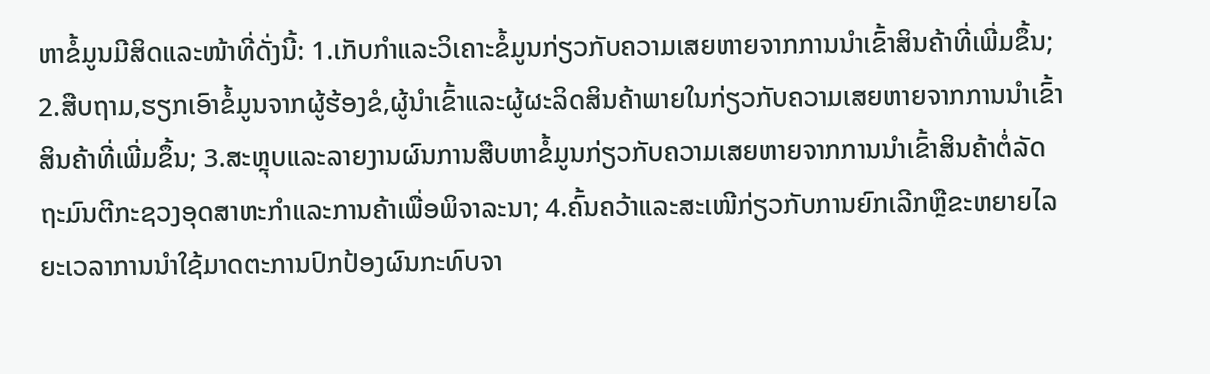ຫາຂໍ້ມູນມີສິດແລະໜ້າທີ່ດັ່ງນີ້: 1.ເກັບກໍາແລະວິເຄາະຂໍ້ມູນກ່ຽວກັບຄວາມເສຍຫາຍຈາກການນໍາເຂົ້າສິນຄ້າທີ່ເພີ່ມຂຶ້ນ; 2.ສືບຖາມ,ຮຽກເອົາຂໍ້ມູນຈາກຜູ້ຮ້ອງຂໍ,ຜູ້ນໍາເຂົ້າແລະຜູ້ຜະລິດສິນຄ້າພາຍໃນກ່ຽວກັບຄວາມເສຍຫາຍຈາກການນໍາເຂົ້າສິນຄ້າທີ່ເພີ່ມຂຶ້ນ; 3.ສະຫຼຸບແລະລາຍງານຜົນການສືບຫາຂໍ້ມູນກ່ຽວກັບຄວາມເສຍຫາຍຈາກການນໍາເຂົ້າສິນຄ້າຕໍ່ລັດຖະມົນຕີກະຊວງອຸດສາຫະກໍາແລະການຄ້າເພື່ອພິຈາລະນາ; 4.ຄົ້ນຄວ້າແລະສະເໜີກ່ຽວກັບການຍົກເລີກຫຼືຂະຫຍາຍໄລຍະເວລາການນໍາໃຊ້ມາດຕະການປົກປ້ອງຜົນກະທົບຈາ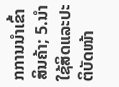ກການນໍາເຂົ້າສິນຄ້າ; 5.ນໍາໃຊ້ສິດແລະປະຕິບັດໜ້າ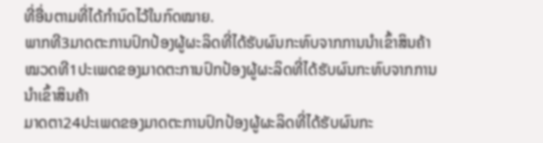ທີ່ອື່ນຕາມທີ່ໄດ້ກໍານົດໄວ້ໃນກົດໝາຍ.
ພາກທີ3ມາດຕະການປົກປ້ອງຜູ້ຜະລິດທີ່ໄດ້ຮັບຜົນກະທົບຈາກການນໍາເຂົ້າສິນຄ້າ
ໝວດທີ1ປະເພດຂອງມາດຕະການປົກປ້ອງຜູ້ຜະລິດທີ່ໄດ້ຮັບຜົນກະທົບຈາກການນໍາເຂົ້າສິນຄ້າ
ມາດຕາ24ປະເພດຂອງມາດຕະການປົກປ້ອງຜູ້ຜະລິດທີ່ໄດ້ຮັບຜົນກະ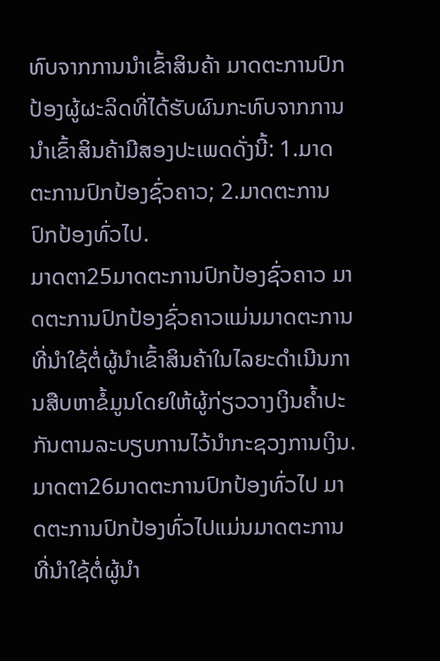ທົບຈາກການນໍາເຂົ້າສິນຄ້າ ມາດຕະການປົກປ້ອງຜູ້ຜະລິດທີ່ໄດ້ຮັບຜົນກະທົບຈາກການນໍາເຂົ້າສິນຄ້າມີສອງປະເພດດັ່ງນີ້: 1.ມາດຕະການປົກປ້ອງຊົ່ວຄາວ; 2.ມາດຕະການປົກປ້ອງທົ່ວໄປ.
ມາດຕາ25ມາດຕະການປົກປ້ອງຊົ່ວຄາວ ມາດຕະການປົກປ້ອງຊົ່ວຄາວແມ່ນມາດຕະການທີ່ນໍາໃຊ້ຕໍ່ຜູ້ນໍາເຂົ້າສິນຄ້າໃນໄລຍະດໍາເນີນການສືບຫາຂໍ້ມູນໂດຍໃຫ້ຜູ້ກ່ຽວວາງເງິນຄໍ້າປະກັນຕາມລະບຽບການໄວ້ນໍາກະຊວງການເງິນ.
ມາດຕາ26ມາດຕະການປົກປ້ອງທົ່ວໄປ ມາດຕະການປົກປ້ອງທົ່ວໄປແມ່ນມາດຕະການທີ່ນໍາໃຊ້ຕໍ່ຜູ້ນໍາ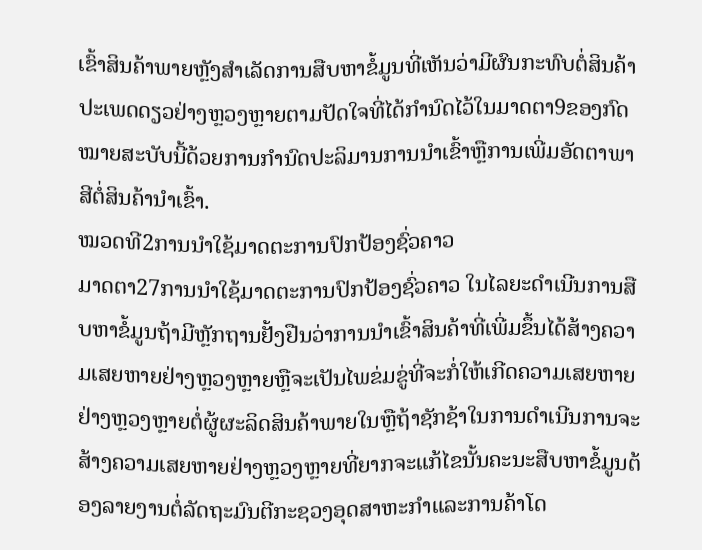ເຂົ້າສິນຄ້າພາຍຫຼັງສໍາເລັດການສືບຫາຂໍ້ມູນທີ່ເຫັນວ່າມີຜົນກະທົບຕໍ່ສິນຄ້າປະເພດດຽວຢ່າງຫຼວງຫຼາຍຕາມປັດໃຈທີ່ໄດ້ກໍານົດໄວ້ໃນມາດຕາ9ຂອງກົດໝາຍສະບັບນີ້ດ້ວຍການກໍານົດປະລິມານການນໍາເຂົ້າຫຼືການເພີ່ມອັດຕາພາສີຕໍ່ສິນຄ້ານໍາເຂົ້າ.
ໝວດທີ2ການນໍາໃຊ້ມາດຕະການປົກປ້ອງຊົ່ວຄາວ
ມາດຕາ27ການນໍາໃຊ້ມາດຕະການປົກປ້ອງຊົ່ວຄາວ ໃນໄລຍະດໍາເນີນການສືບຫາຂໍ້ມູນຖ້າມີຫຼັກຖານຢັ້ງຢືນວ່າການນໍາເຂົ້າສິນຄ້າທີ່ເພີ່ມຂຶ້ນໄດ້ສ້າງຄວາມເສຍຫາຍຢ່າງຫຼວງຫຼາຍຫຼືຈະເປັນໄພຂ່ມຂູ່ທີ່ຈະກໍ່ໃຫ້ເກີດຄວາມເສຍຫາຍຢ່າງຫຼວງຫຼາຍຕໍ່ຜູ້ຜະລິດສິນຄ້າພາຍໃນຫຼືຖ້າຊັກຊ້າໃນການດໍາເນີນການຈະສ້າງຄວາມເສຍຫາຍຢ່າງຫຼວງຫຼາຍທີ່ຍາກຈະແກ້ໄຂນັ້ນຄະນະສືບຫາຂໍ້ມູນຕ້ອງລາຍງານຕໍ່ລັດຖະມົນຕີກະຊວງອຸດສາຫະກໍາແລະການຄ້າໂດ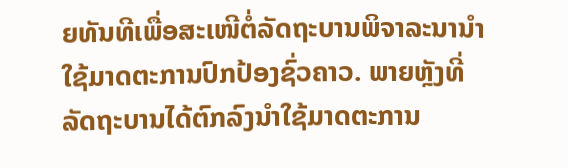ຍທັນທີເພື່ອສະເໜີຕໍ່ລັດຖະບານພິຈາລະນານໍາໃຊ້ມາດຕະການປົກປ້ອງຊົ່ວຄາວ. ພາຍຫຼັງທີ່ລັດຖະບານໄດ້ຕົກລົງນໍາໃຊ້ມາດຕະການ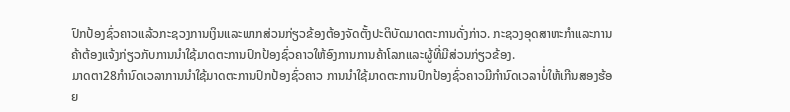ປົກປ້ອງຊົ່ວຄາວແລ້ວກະຊວງການເງິນແລະພາກສ່ວນກ່ຽວຂ້ອງຕ້ອງຈັດຕັ້ງປະຕິບັດມາດຕະການດັ່ງກ່າວ. ກະຊວງອຸດສາຫະກໍາແລະການຄ້າຕ້ອງແຈ້ງກ່ຽວກັບການນໍາໃຊ້ມາດຕະການປົກປ້ອງຊົ່ວຄາວໃຫ້ອົງການການຄ້າໂລກແລະຜູ້ທີ່ມີສ່ວນກ່ຽວຂ້ອງ.
ມາດຕາ28ກໍານົດເວລາການນໍາໃຊ້ມາດຕະການປົກປ້ອງຊົ່ວຄາວ ການນໍາໃຊ້ມາດຕະການປົກປ້ອງຊົ່ວຄາວມີກໍານົດເວລາບໍ່ໃຫ້ເກີນສອງຮ້ອຍ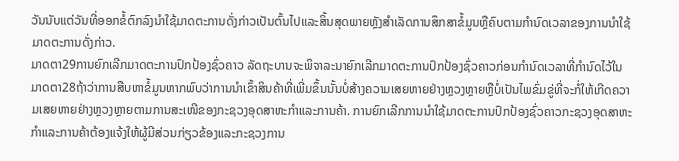ວັນນັບແຕ່ວັນທີ່ອອກຂໍ້ຕົກລົງນໍາໃຊ້ມາດຕະການດັ່ງກ່າວເປັນຕົ້ນໄປແລະສິ້ນສຸດພາຍຫຼັງສໍາເລັດການສຶກສາຂໍ້ມູນຫຼືຄົບຕາມກໍານົດເວລາຂອງການນໍາໃຊ້ມາດຕະການດັ່ງກ່າວ.
ມາດຕາ29ການຍົກເລີກມາດຕະການປົກປ້ອງຊົ່ວຄາວ ລັດຖະບານຈະພິຈາລະນາຍົກເລີກມາດຕະການປົກປ້ອງຊົ່ວຄາວກ່ອນກໍານົດເວລາທີ່ກໍານົດໄວ້ໃນມາດຕາ28ຖ້າວ່າການສືບຫາຂໍ້ມູນຫາກພົບວ່າການນໍາເຂົ້າສິນຄ້າທີ່ເພີ່ມຂຶ້ນນັ້ນບໍ່ສ້າງຄວາມເສຍຫາຍຢ່າງຫຼວງຫຼາຍຫຼືບໍ່ເປັນໄພຂົ່ມຂູ່ທີ່ຈະກໍ່ໃຫ້ເກີດຄວາມເສຍຫາຍຢ່າງຫຼວງຫຼາຍຕາມການສະເໜີຂອງກະຊວງອຸດສາຫະກໍາແລະການຄ້າ. ການຍົກເລີກການນໍາໃຊ້ມາດຕະການປົກປ້ອງຊົ່ວຄາວກະຊວງອຸດສາຫະກໍາແລະການຄ້າຕ້ອງແຈ້ງໃຫ້ຜູ້ມີສ່ວນກ່ຽວຂ້ອງແລະກະຊວງການ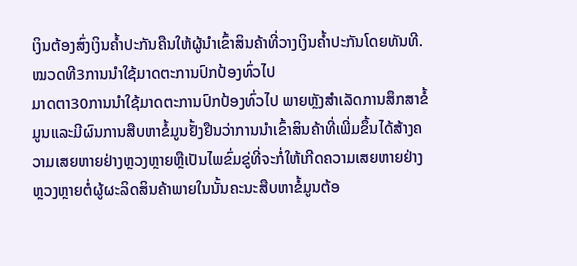ເງິນຕ້ອງສົ່ງເງິນຄໍ້າປະກັນຄືນໃຫ້ຜູ້ນໍາເຂົ້າສິນຄ້າທີ່ວາງເງິນຄໍ້າປະກັນໂດຍທັນທີ.
ໝວດທີ3ການນໍາໃຊ້ມາດຕະການປົກປ້ອງທົ່ວໄປ
ມາດຕາ30ການນໍາໃຊ້ມາດຕະການປົກປ້ອງທົ່ວໄປ ພາຍຫຼັງສໍາເລັດການສຶກສາຂໍ້ມູນແລະມີຜົນການສືບຫາຂໍ້ມູນຢັ້ງຢືນວ່າການນໍາເຂົ້າສິນຄ້າທີ່ເພີ່ມຂຶ້ນໄດ້ສ້າງຄວາມເສຍຫາຍຢ່າງຫຼວງຫຼາຍຫຼືເປັນໄພຂົ່ມຂູ່ທີ່ຈະກໍ່ໃຫ້ເກີດຄວາມເສຍຫາຍຢ່າງຫຼວງຫຼາຍຕໍ່ຜູ້ຜະລິດສິນຄ້າພາຍໃນນັ້ນຄະນະສືບຫາຂໍ້ມູນຕ້ອ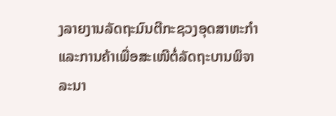ງລາຍງານລັດຖະມົນຕີກະຊວງອຸດສາຫະກໍາແລະການຄ້າເພື່ອສະເໜີຕໍ່ລັດຖະບານພິຈາລະນາ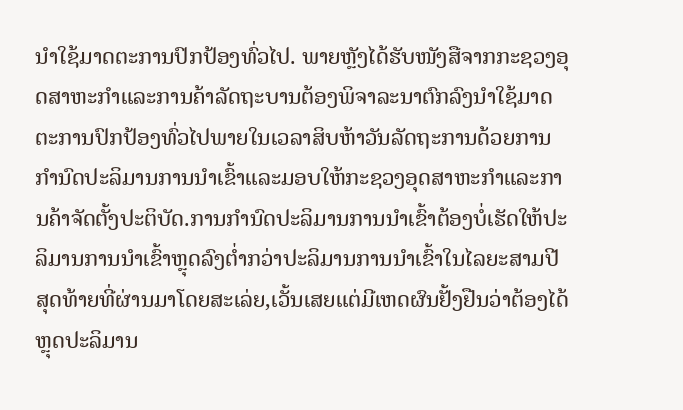ນໍາໃຊ້ມາດຕະການປົກປ້ອງທົ່ວໄປ. ພາຍຫຼັງໄດ້ຮັບໜັງສືຈາກກະຊວງອຸດສາຫະກໍາແລະການຄ້າລັດຖະບານຕ້ອງພິຈາລະນາຕົກລົງນໍາໃຊ້ມາດຕະການປົກປ້ອງທົ່ວໄປພາຍໃນເວລາສິບຫ້າວັນລັດຖະການດ້ວຍການກໍານົດປະລິມານການນໍາເຂົ້າແລະມອບໃຫ້ກະຊວງອຸດສາຫະກໍາແລະການຄ້າຈັດຕັ້ງປະຕິບັດ.ການກໍານົດປະລິມານການນໍາເຂົ້າຕ້ອງບໍ່ເຮັດໃຫ້ປະລິມານການນໍາເຂົ້າຫຼຸດລົງຕໍ່າກວ່າປະລິມານການນໍາເຂົ້າໃນໄລຍະສາມປີສຸດທ້າຍທີ່ຜ່ານມາໂດຍສະເລ່ຍ,ເວັ້ນເສຍແຕ່ມີເຫດຜົນຢັ້ງຢືນວ່າຕ້ອງໄດ້ຫຼຸດປະລິມານ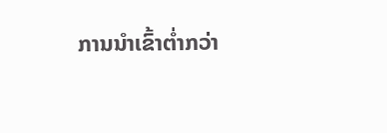ການນໍາເຂົ້າຕໍ່າກວ່າ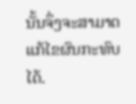ນັ້ນຈຶ່ງຈະສາມາດແກ້ໄຂຜົນກະທົບໄດ້.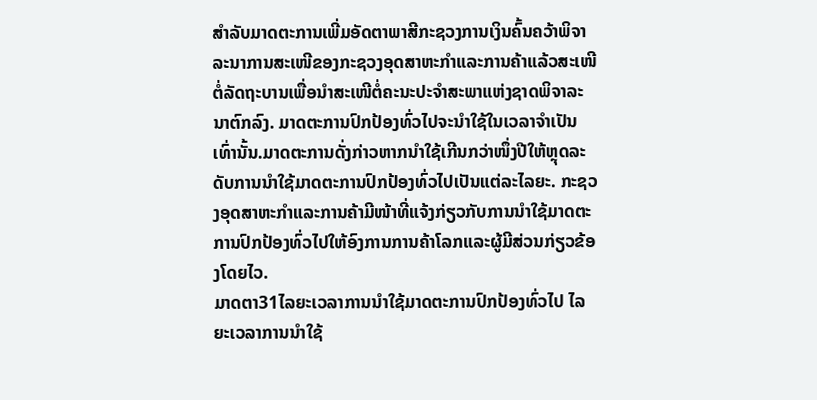ສໍາລັບມາດຕະການເພີ່ມອັດຕາພາສີກະຊວງການເງິນຄົ້ນຄວ້າພິຈາລະນາການສະເໜີຂອງກະຊວງອຸດສາຫະກໍາແລະການຄ້າແລ້ວສະເໜີຕໍ່ລັດຖະບານເພື່ອນໍາສະເໜີຕໍ່ຄະນະປະຈໍາສະພາແຫ່ງຊາດພິຈາລະນາຕົກລົງ. ມາດຕະການປົກປ້ອງທົ່ວໄປຈະນໍາໃຊ້ໃນເວລາຈໍາເປັນເທົ່ານັ້ນ.ມາດຕະການດັ່ງກ່າວຫາກນໍາໃຊ້ເກີນກວ່າໜຶ່ງປີໃຫ້ຫຼຸດລະດັບການນໍາໃຊ້ມາດຕະການປົກປ້ອງທົ່ວໄປເປັນແຕ່ລະໄລຍະ. ກະຊວງອຸດສາຫະກໍາແລະການຄ້າມີໜ້າທີ່ແຈ້ງກ່ຽວກັບການນໍາໃຊ້ມາດຕະການປົກປ້ອງທົ່ວໄປໃຫ້ອົງການການຄ້າໂລກແລະຜູ້ມີສ່ວນກ່ຽວຂ້ອງໂດຍໄວ.
ມາດຕາ31ໄລຍະເວລາການນໍາໃຊ້ມາດຕະການປົກປ້ອງທົ່ວໄປ ໄລຍະເວລາການນໍາໃຊ້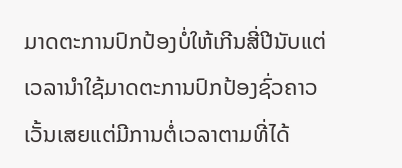ມາດຕະການປົກປ້ອງບໍ່ໃຫ້ເກີນສີ່ປີນັບແຕ່ເວລານໍາໃຊ້ມາດຕະການປົກປ້ອງຊົ່ວຄາວເວັ້ນເສຍແຕ່ມີການຕໍ່ເວລາຕາມທີ່ໄດ້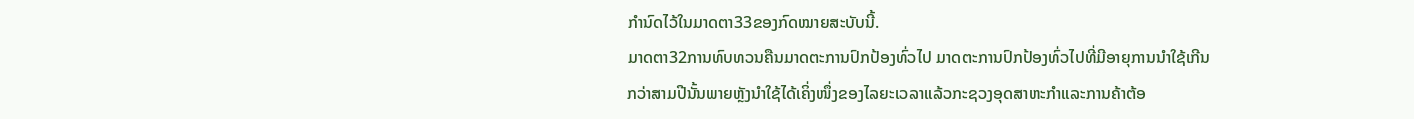ກໍານົດໄວ້ໃນມາດຕາ33ຂອງກົດໝາຍສະບັບນີ້.
ມາດຕາ32ການທົບທວນຄືນມາດຕະການປົກປ້ອງທົ່ວໄປ ມາດຕະການປົກປ້ອງທົ່ວໄປທີ່ມີອາຍຸການນໍາໃຊ້ເກີນກວ່າສາມປີນັ້ນພາຍຫຼັງນໍາໃຊ້ໄດ້ເຄິ່ງໜຶ່ງຂອງໄລຍະເວລາແລ້ວກະຊວງອຸດສາຫະກໍາແລະການຄ້າຕ້ອ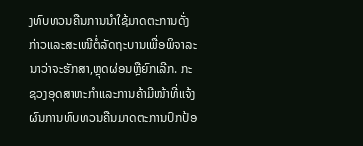ງທົບທວນຄືນການນໍາໃຊ້ມາດຕະການດັ່ງກ່າວແລະສະເໜີຕໍ່ລັດຖະບານເພື່ອພິຈາລະນາວ່າຈະຮັກສາ,ຫຼຸດຜ່ອນຫຼືຍົກເລີກ. ກະຊວງອຸດສາຫະກໍາແລະການຄ້າມີໜ້າທີ່ແຈ້ງຜົນການທົບທວນຄືນມາດຕະການປົກປ້ອ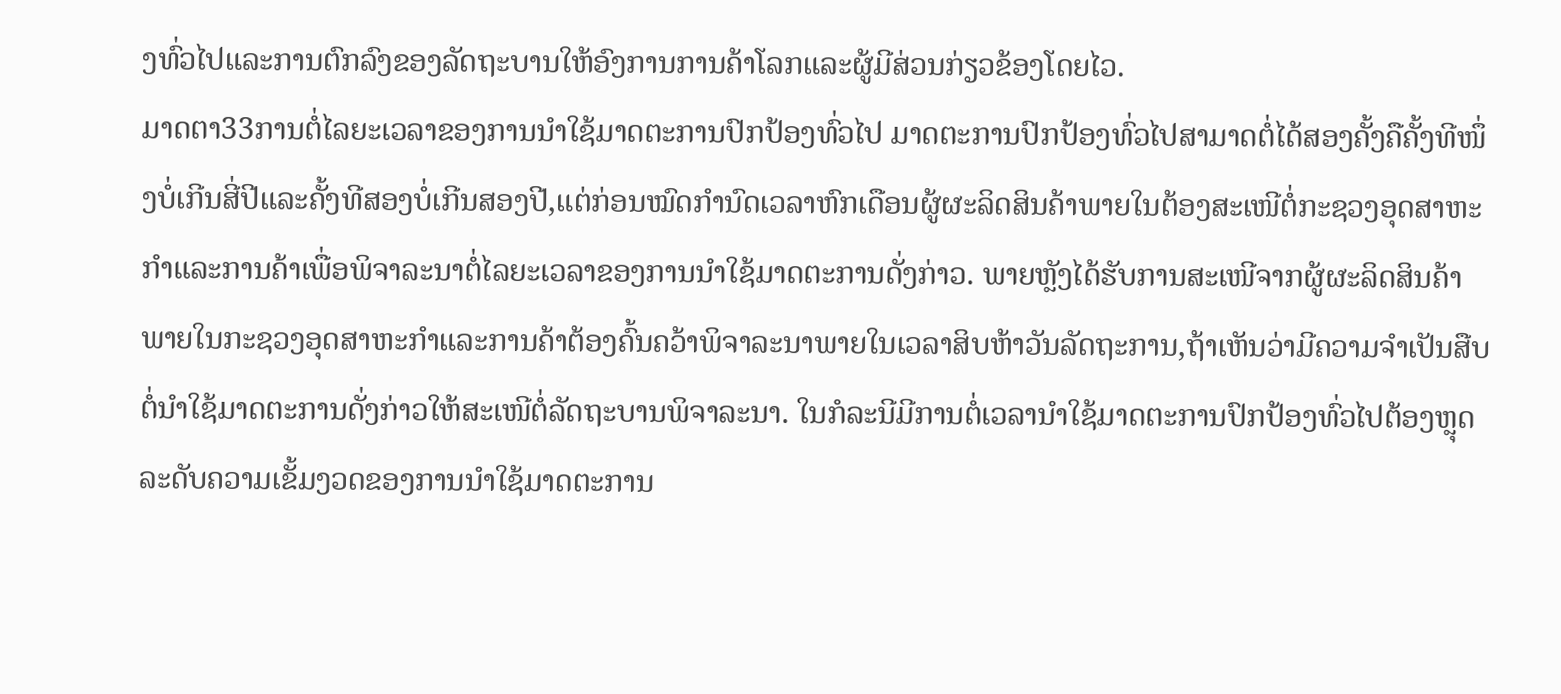ງທົ່ວໄປແລະການຕົກລົງຂອງລັດຖະບານໃຫ້ອົງການການຄ້າໂລກແລະຜູ້ມີສ່ວນກ່ຽວຂ້ອງໂດຍໄວ.
ມາດຕາ33ການຕໍ່ໄລຍະເວລາຂອງການນໍາໃຊ້ມາດຕະການປົກປ້ອງທົ່ວໄປ ມາດຕະການປົກປ້ອງທົ່ວໄປສາມາດຕໍ່ໄດ້ສອງຄັ້ງຄືຄັ້ງທີໜຶ່ງບໍ່ເກີນສີ່ປີແລະຄັ້ງທີສອງບໍ່ເກີນສອງປີ,ແຕ່ກ່ອນໝົດກໍານົດເວລາຫົກເດືອນຜູ້ຜະລິດສິນຄ້າພາຍໃນຕ້ອງສະເໜີຕໍ່ກະຊວງອຸດສາຫະກໍາແລະການຄ້າເພື່ອພິຈາລະນາຕໍ່ໄລຍະເວລາຂອງການນໍາໃຊ້ມາດຕະການດັ່ງກ່າວ. ພາຍຫຼັງໄດ້ຮັບການສະເໜີຈາກຜູ້ຜະລິດສິນຄ້າພາຍໃນກະຊວງອຸດສາຫະກໍາແລະການຄ້າຕ້ອງຄົ້ນຄວ້າພິຈາລະນາພາຍໃນເວລາສິບຫ້າວັນລັດຖະການ,ຖ້າເຫັນວ່າມີຄວາມຈໍາເປັນສືບຕໍ່ນໍາໃຊ້ມາດຕະການດັ່ງກ່າວໃຫ້ສະເໜີຕໍ່ລັດຖະບານພິຈາລະນາ. ໃນກໍລະນີມີການຕໍ່ເວລານໍາໃຊ້ມາດຕະການປົກປ້ອງທົ່ວໄປຕ້ອງຫຼຸດລະດັບຄວາມເຂັ້ມງວດຂອງການນໍາໃຊ້ມາດຕະການ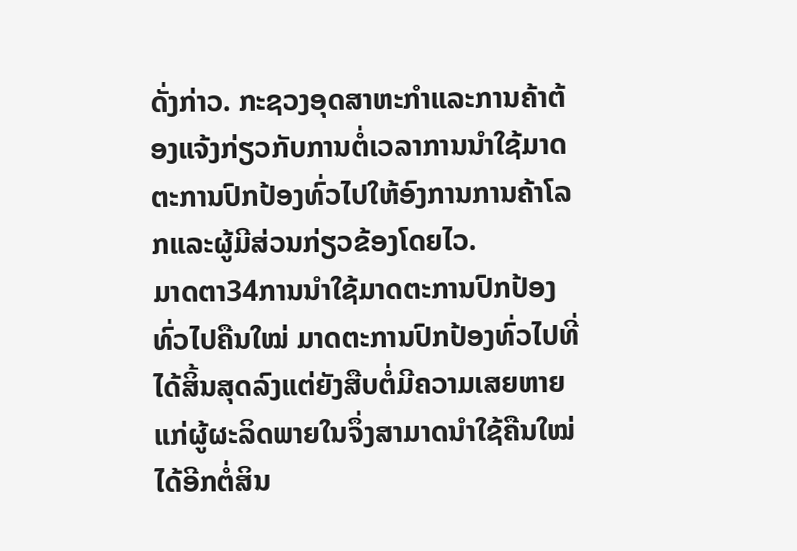ດັ່ງກ່າວ. ກະຊວງອຸດສາຫະກໍາແລະການຄ້າຕ້ອງແຈ້ງກ່ຽວກັບການຕໍ່ເວລາການນໍາໃຊ້ມາດຕະການປົກປ້ອງທົ່ວໄປໃຫ້ອົງການການຄ້າໂລກແລະຜູ້ມີສ່ວນກ່ຽວຂ້ອງໂດຍໄວ.
ມາດຕາ34ການນໍາໃຊ້ມາດຕະການປົກປ້ອງທົ່ວໄປຄືນໃໝ່ ມາດຕະການປົກປ້ອງທົ່ວໄປທີ່ໄດ້ສິ້ນສຸດລົງແຕ່ຍັງສືບຕໍ່ມີຄວາມເສຍຫາຍແກ່ຜູ້ຜະລິດພາຍໃນຈຶ່ງສາມາດນໍາໃຊ້ຄືນໃໝ່ໄດ້ອີກຕໍ່ສິນ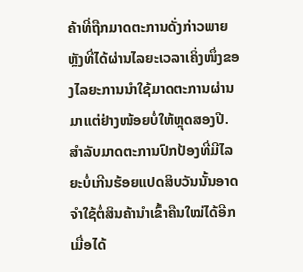ຄ້າທີ່ຖືກມາດຕະການດັ່ງກ່າວພາຍຫຼັງທີ່ໄດ້ຜ່ານໄລຍະເວລາເຄິ່ງໜຶ່ງຂອງໄລຍະການນໍາໃຊ້ມາດຕະການຜ່ານມາແຕ່ຢ່າງໜ້ອຍບໍ່ໃຫ້ຫຼຸດສອງປີ. ສໍາລັບມາດຕະການປົກປ້ອງທີ່ມີໄລຍະບໍ່ເກີນຮ້ອຍແປດສິບວັນນັ້ນອາດຈໍາໃຊ້ຕໍ່ສິນຄ້ານໍາເຂົ້າຄືນໃໝ່ໄດ້ອີກເມື່ອໄດ້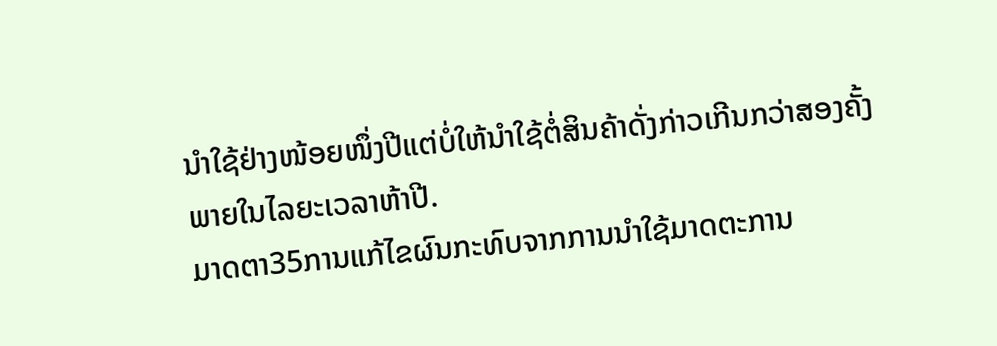ນໍາໃຊ້ຢ່າງໜ້ອຍໜຶ່ງປີແຕ່ບໍ່ໃຫ້ນໍາໃຊ້ຕໍ່ສິນຄ້າດັ່ງກ່າວເກີນກວ່າສອງຄັ້ງພາຍໃນໄລຍະເວລາຫ້າປີ.
ມາດຕາ35ການແກ້ໄຂຜົນກະທົບຈາກການນໍາໃຊ້ມາດຕະການ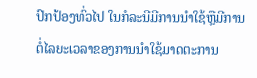ປົກປ້ອງທົ່ວໄປ ໃນກໍລະນີມີການນໍາໃຊ້ຫຼືມີການຕໍ່ໄລຍະເວລາຂອງການນໍາໃຊ້ມາດຕະການ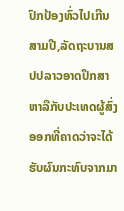ປົກປ້ອງທົ່ວໄປເກີນສາມປີ,ລັດຖະບານສປປລາວອາດປຶກສາຫາລືກັບປະເທດຜູ້ສົ່ງອອກທີ່ຄາດວ່າຈະໄດ້ຮັບຜົນກະທົບຈາກມາ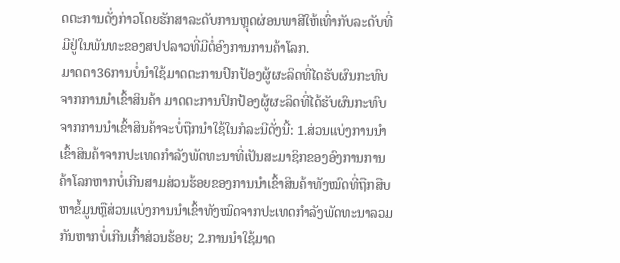ດຕະການດັ່ງກ່າວໂດຍຮັກສາລະດັບການຫຼຸດຜ່ອນພາສີໃຫ້ເທົ່າກັບລະດັບທີ່ມີຢູ່ໃນພັນທະຂອງສປປລາວທີ່ມີຕໍ່ອົງການການຄ້າໂລກ.
ມາດຕາ36ການບໍ່ນໍາໃຊ້ມາດຕະການປົກປ້ອງຜູ້ຜະລິດທີ່ໄດຮັບຜົນກະທົບຈາກການນໍາເຂົ້າສິນຄ້າ ມາດຕະການປົກປ້ອງຜູ້ຜະລິດທີ່ໄດ້ຮັບຜົນກະທົບຈາກການນໍາເຂົ້າສິນຄ້າຈະບໍ່ຖືກນໍາໃຊ້ໃນກໍລະນີດັ່ງນີ້: 1.ສ່ວນແບ່ງການນໍາເຂົ້າສິນຄ້າຈາກປະເທດກໍາລັງພັດທະນາທີ່ເປັນສະມາຊິກຂອງອົງການການຄ້າໂລກຫາກບໍ່ເກີນສາມສ່ວນຮ້ອຍຂອງການນໍາເຂົ້າສິນຄ້າທັງໝົດທີ່ຖືກສືບຫາຂໍ້ມູນຫຼືສ່ວນແບ່ງການນໍາເຂົ້າທັງໝົດຈາກປະເທດກໍາລັງພັດທະນາລວມກັນຫາກບໍ່ເກີນເກົ້າສ່ວນຮ້ອຍ; 2.ການນໍາໃຊ້ມາດ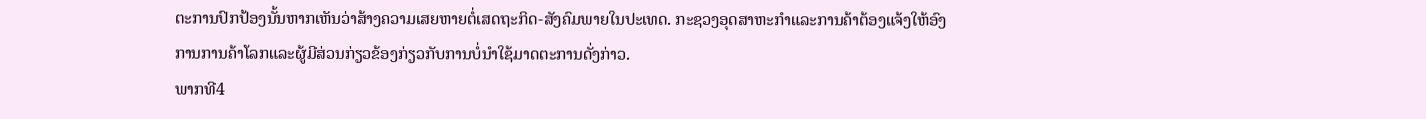ຕະການປົກປ້ອງນັ້ນຫາກເຫັນວ່າສ້າງຄວາມເສຍຫາຍຕໍ່ເສດຖະກິດ-ສັງຄົມພາຍໃນປະເທດ. ກະຊວງອຸດສາຫະກໍາແລະການຄ້າຕ້ອງແຈ້ງໃຫ້ອົງການການຄ້າໂລກແລະຜູ້ມີສ່ວນກ່ຽວຂ້ອງກ່ຽວກັບການບໍ່ນໍາໃຊ້ມາດຕະການດັ່ງກ່າວ.
ພາກທີ4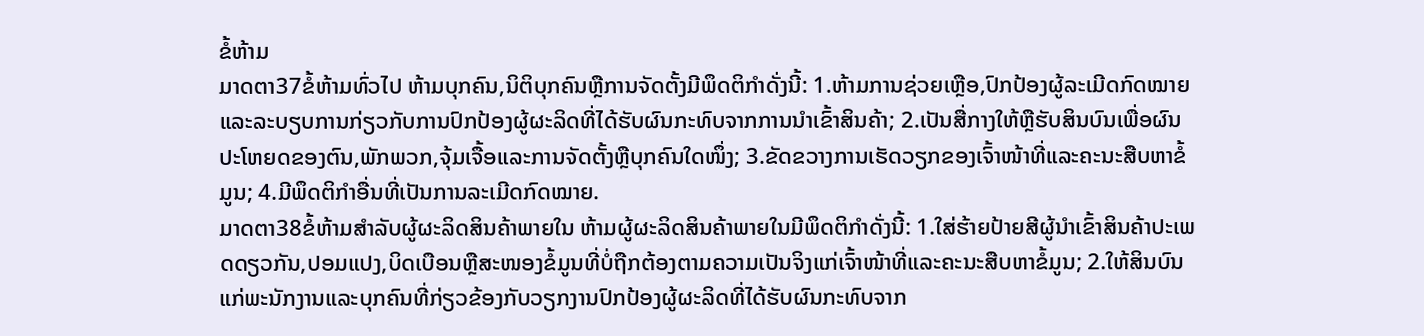ຂໍ້ຫ້າມ
ມາດຕາ37ຂໍ້ຫ້າມທົ່ວໄປ ຫ້າມບຸກຄົນ,ນິຕິບຸກຄົນຫຼືການຈັດຕັ້ງມີພຶດຕິກໍາດັ່ງນີ້: 1.ຫ້າມການຊ່ວຍເຫຼືອ,ປົກປ້ອງຜູ້ລະເມີດກົດໝາຍແລະລະບຽບການກ່ຽວກັບການປົກປ້ອງຜູ້ຜະລິດທີ່ໄດ້ຮັບຜົນກະທົບຈາກການນໍາເຂົ້າສິນຄ້າ; 2.ເປັນສື່ກາງໃຫ້ຫຼືຮັບສິນບົນເພື່ອຜົນປະໂຫຍດຂອງຕົນ,ພັກພວກ,ຈຸ້ມເຈື້ອແລະການຈັດຕັ້ງຫຼືບຸກຄົນໃດໜຶ່ງ; 3.ຂັດຂວາງການເຮັດວຽກຂອງເຈົ້າໜ້າທີ່ແລະຄະນະສືບຫາຂໍ້ມູນ; 4.ມີພຶດຕິກໍາອື່ນທີ່ເປັນການລະເມີດກົດໝາຍ.
ມາດຕາ38ຂໍ້ຫ້າມສໍາລັບຜູ້ຜະລິດສິນຄ້າພາຍໃນ ຫ້າມຜູ້ຜະລິດສິນຄ້າພາຍໃນມີພຶດຕິກໍາດັ່ງນີ້: 1.ໃສ່ຮ້າຍປ້າຍສີຜູ້ນໍາເຂົ້າສິນຄ້າປະເພດດຽວກັນ,ປອມແປງ,ບິດເບືອນຫຼືສະໜອງຂໍ້ມູນທີ່ບໍ່ຖືກຕ້ອງຕາມຄວາມເປັນຈິງແກ່ເຈົ້າໜ້າທີ່ແລະຄະນະສືບຫາຂໍ້ມູນ; 2.ໃຫ້ສິນບົນແກ່ພະນັກງານແລະບຸກຄົນທີ່ກ່ຽວຂ້ອງກັບວຽກງານປົກປ້ອງຜູ້ຜະລິດທີ່ໄດ້ຮັບຜົນກະທົບຈາກ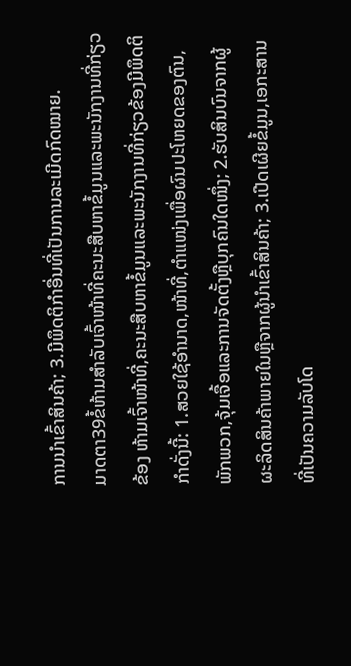ການນໍາເຂົ້າສິນຄ້າ; 3.ມີພຶດຕິກໍາອື່ນທີ່ເປັນການລະເມີດກົດໝາຍ.
ມາດຕາ39ຂໍ້ຫ້າມສໍາລັບເຈົ້າໜ້າທີ່ຄະນະສືບຫາຂໍ້ມູນແລະພະນັກງານທີ່ກ່ຽວຂ້ອງ ຫ້າມເຈົ້າໜ້າທີ່,ຄະນະສືບຫາຂໍ້ມູນແລະພະນັກງານທີ່ກ່ຽວຂ້ອງມີພຶດຕິກໍາດັ່ງນີ້: 1.ສວຍໃຊ້ອໍານາດ,ໜ້າທີ່,ຕໍາແໜ່ງເພື່ອຜົນປະໂຫຍດຂອງຕົນ,ພັກພວກ,ຈຸ້ມເຈື້ອແລະການຈັດຕັ້ງຫຼືບຸກຄົນໃດໜຶ່ງ; 2.ຮັບສິນບົນຈາກຜູ້ຜະລິດສິນຄ້າພາຍໃນຫຼືຈາກຜູ້ນໍາເຂົ້າສິນຄ້າ; 3.ເປີດເຜີຍຂໍ້ມູນ,ເອກະສານທີ່ເປັນຄວາມລັບໂດ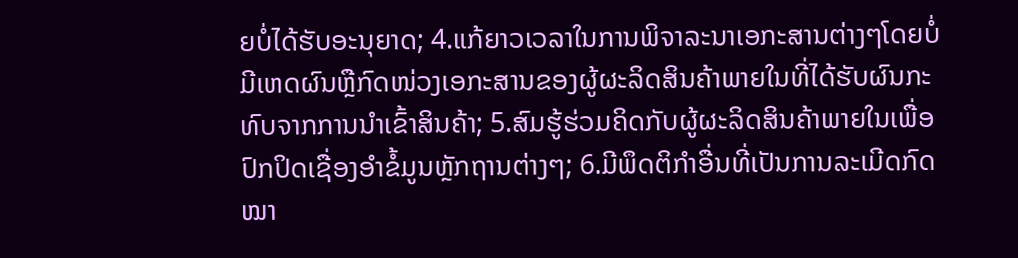ຍບໍ່ໄດ້ຮັບອະນຸຍາດ; 4.ແກ້ຍາວເວລາໃນການພິຈາລະນາເອກະສານຕ່າງໆໂດຍບໍ່ມີເຫດຜົນຫຼືກົດໜ່ວງເອກະສານຂອງຜູ້ຜະລິດສິນຄ້າພາຍໃນທີ່ໄດ້ຮັບຜົນກະທົບຈາກການນໍາເຂົ້າສິນຄ້າ; 5.ສົມຮູ້ຮ່ວມຄິດກັບຜູ້ຜະລິດສິນຄ້າພາຍໃນເພື່ອປົກປິດເຊື່ອງອໍາຂໍ້ມູນຫຼັກຖານຕ່າງໆ; 6.ມີພຶດຕິກໍາອື່ນທີ່ເປັນການລະເມີດກົດໝາ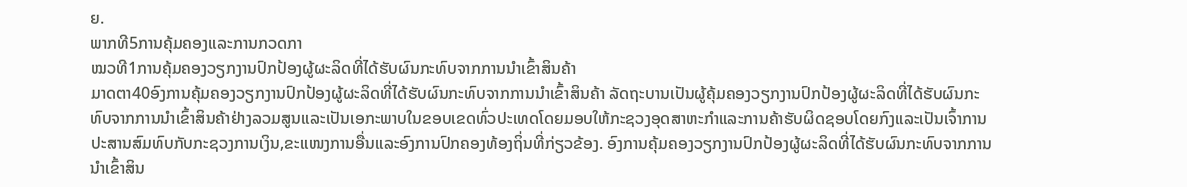ຍ.
ພາກທີ5ການຄຸ້ມຄອງແລະການກວດກາ
ໝວທີ1ການຄຸ້ມຄອງວຽກງານປົກປ້ອງຜູ້ຜະລິດທີ່ໄດ້ຮັບຜົນກະທົບຈາກການນໍາເຂົ້າສິນຄ້າ
ມາດຕາ40ອົງການຄຸ້ມຄອງວຽກງານປົກປ້ອງຜູ້ຜະລິດທີ່ໄດ້ຮັບຜົນກະທົບຈາກການນໍາເຂົ້າສິນຄ້າ ລັດຖະບານເປັນຜູ້ຄຸ້ມຄອງວຽກງານປົກປ້ອງຜູ້ຜະລິດທີ່ໄດ້ຮັບຜົນກະທົບຈາກການນໍາເຂົ້າສິນຄ້າຢ່າງລວມສູນແລະເປັນເອກະພາບໃນຂອບເຂດທົ່ວປະເທດໂດຍມອບໃຫ້ກະຊວງອຸດສາຫະກໍາແລະການຄ້າຮັບຜິດຊອບໂດຍກົງແລະເປັນເຈົ້າການປະສານສົມທົບກັບກະຊວງການເງິນ,ຂະແໜງການອື່ນແລະອົງການປົກຄອງທ້ອງຖິ່ນທີ່ກ່ຽວຂ້ອງ. ອົງການຄຸ້ມຄອງວຽກງານປົກປ້ອງຜູ້ຜະລິດທີ່ໄດ້ຮັບຜົນກະທົບຈາກການນໍາເຂົ້າສິນ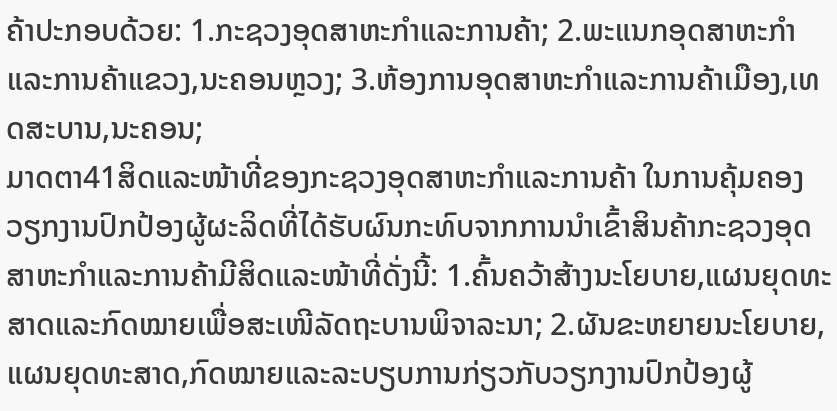ຄ້າປະກອບດ້ວຍ: 1.ກະຊວງອຸດສາຫະກໍາແລະການຄ້າ; 2.ພະແນກອຸດສາຫະກໍາແລະການຄ້າແຂວງ,ນະຄອນຫຼວງ; 3.ຫ້ອງການອຸດສາຫະກໍາແລະການຄ້າເມືອງ,ເທດສະບານ,ນະຄອນ;
ມາດຕາ41ສິດແລະໜ້າທີ່ຂອງກະຊວງອຸດສາຫະກໍາແລະການຄ້າ ໃນການຄຸ້ມຄອງວຽກງານປົກປ້ອງຜູ້ຜະລິດທີ່ໄດ້ຮັບຜົນກະທົບຈາກການນໍາເຂົ້າສິນຄ້າກະຊວງອຸດສາຫະກໍາແລະການຄ້າມີສິດແລະໜ້າທີ່ດັ່ງນີ້: 1.ຄົ້ນຄວ້າສ້າງນະໂຍບາຍ,ແຜນຍຸດທະສາດແລະກົດໝາຍເພື່ອສະເໜີລັດຖະບານພິຈາລະນາ; 2.ຜັນຂະຫຍາຍນະໂຍບາຍ,ແຜນຍຸດທະສາດ,ກົດໝາຍແລະລະບຽບການກ່ຽວກັບວຽກງານປົກປ້ອງຜູ້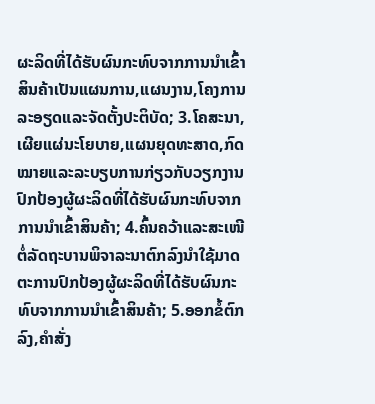ຜະລິດທີ່ໄດ້ຮັບຜົນກະທົບຈາກການນໍາເຂົ້າສິນຄ້າເປັນແຜນການ,ແຜນງານ,ໂຄງການລະອຽດແລະຈັດຕັ້ງປະຕິບັດ; 3.ໂຄສະນາ,ເຜີຍແຜ່ນະໂຍບາຍ,ແຜນຍຸດທະສາດ,ກົດໝາຍແລະລະບຽບການກ່ຽວກັບວຽກງານປົກປ້ອງຜູ້ຜະລິດທີ່ໄດ້ຮັບຜົນກະທົບຈາກການນໍາເຂົ້າສິນຄ້າ; 4.ຄົ້ນຄວ້າແລະສະເໜີຕໍ່ລັດຖະບານພິຈາລະນາຕົກລົງນໍາໃຊ້ມາດຕະການປົກປ້ອງຜູ້ຜະລິດທີ່ໄດ້ຮັບຜົນກະທົບຈາກການນໍາເຂົ້າສິນຄ້າ; 5.ອອກຂໍ້ຕົກລົງ,ຄໍາສັ່ງ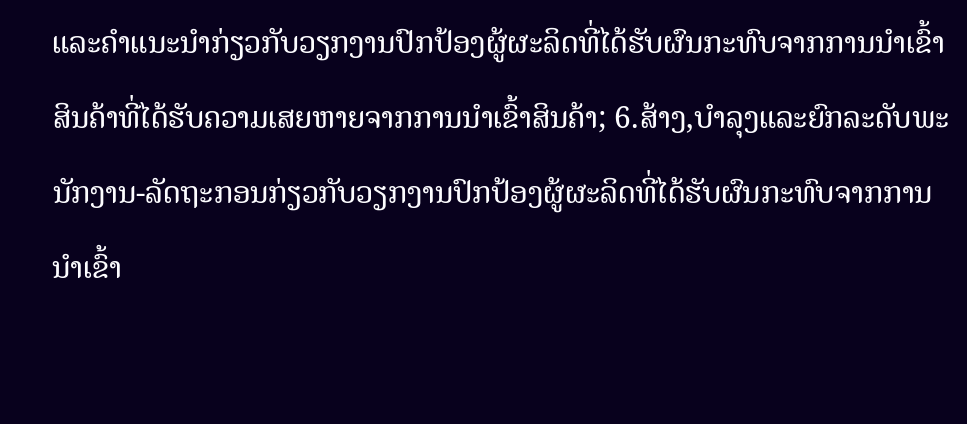ແລະຄໍາແນະນໍາກ່ຽວກັບວຽກງານປົກປ້ອງຜູ້ຜະລິດທີ່ໄດ້ຮັບຜົນກະທົບຈາກການນໍາເຂົ້າສິນຄ້າທີ່ໄດ້ຮັບຄວາມເສຍຫາຍຈາກການນໍາເຂົ້າສິນຄ້າ; 6.ສ້າງ,ບໍາລຸງແລະຍົກລະດັບພະນັກງານ-ລັດຖະກອນກ່ຽວກັບວຽກງານປົກປ້ອງຜູ້ຜະລິດທີ່ໄດ້ຮັບຜົນກະທົບຈາກການນໍາເຂົ້າ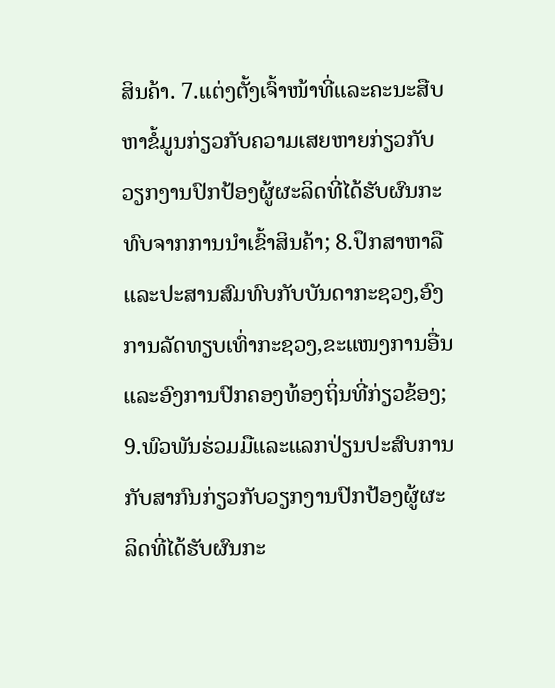ສິນຄ້າ. 7.ແຕ່ງຕັ້ງເຈົ້າໜ້າທີ່ແລະຄະນະສືບຫາຂໍ້ມູນກ່ຽວກັບຄວາມເສຍຫາຍກ່ຽວກັບວຽກງານປົກປ້ອງຜູ້ຜະລິດທີ່ໄດ້ຮັບຜົນກະທົບຈາກການນໍາເຂົ້າສິນຄ້າ; 8.ປຶກສາຫາລືແລະປະສານສົມທົບກັບບັນດາກະຊວງ,ອົງການລັດທຽບເທົ່າກະຊວງ,ຂະແໜງການອື່ນແລະອົງການປົກຄອງທ້ອງຖິ່ນທີ່ກ່ຽວຂ້ອງ; 9.ພົວພັນຮ່ວມມືແລະແລກປ່ຽນປະສົບການກັບສາກົນກ່ຽວກັບວຽກງານປົກປ້ອງຜູ້ຜະລິດທີ່ໄດ້ຮັບຜົນກະ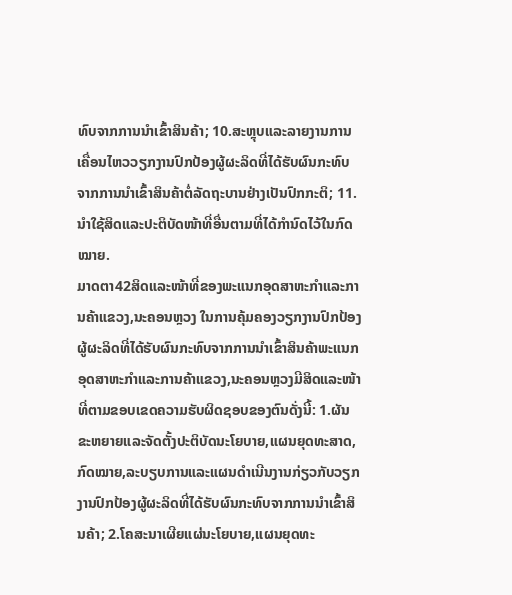ທົບຈາກການນໍາເຂົ້າສິນຄ້າ; 10.ສະຫຼຸບແລະລາຍງານການເຄື່ອນໄຫວວຽກງານປົກປ້ອງຜູ້ຜະລິດທີ່ໄດ້ຮັບຜົນກະທົບຈາກການນໍາເຂົ້າສິນຄ້າຕໍ່ລັດຖະບານຢ່າງເປັນປົກກະຕິ; 11.ນໍາໃຊ້ສິດແລະປະຕິບັດໜ້າທີ່ອື່ນຕາມທີ່ໄດ້ກໍານົດໄວ້ໃນກົດໝາຍ.
ມາດຕາ42ສິດແລະໜ້າທີ່ຂອງພະແນກອຸດສາຫະກໍາແລະການຄ້າແຂວງ,ນະຄອນຫຼວງ ໃນການຄຸ້ມຄອງວຽກງານປົກປ້ອງຜູ້ຜະລິດທີ່ໄດ້ຮັບຜົນກະທົບຈາກການນໍາເຂົ້າສິນຄ້າພະແນກອຸດສາຫະກໍາແລະການຄ້າແຂວງ,ນະຄອນຫຼວງມີສິດແລະໜ້າທີ່ຕາມຂອບເຂດຄວາມຮັບຜິດຊອບຂອງຕົນດັ່ງນີ້: 1.ຜັນຂະຫຍາຍແລະຈັດຕັ້ງປະຕິບັດນະໂຍບາຍ,ແຜນຍຸດທະສາດ,ກົດໝາຍ,ລະບຽບການແລະແຜນດໍາເນີນງານກ່ຽວກັບວຽກງານປົກປ້ອງຜູ້ຜະລິດທີ່ໄດ້ຮັບຜົນກະທົບຈາກການນໍາເຂົ້າສິນຄ້າ; 2.ໂຄສະນາເຜີຍແຜ່ນະໂຍບາຍ,ແຜນຍຸດທະ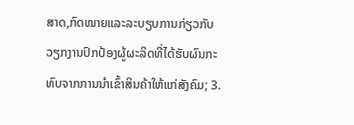ສາດ,ກົດໝາຍແລະລະບຽບການກ່ຽວກັບວຽກງານປົກປ້ອງຜູ້ຜະລິດທີ່ໄດ້ຮັບຜົນກະທົບຈາກການນໍາເຂົ້າສິນຄ້າໃຫ້ແກ່ສັງຄົມ; 3.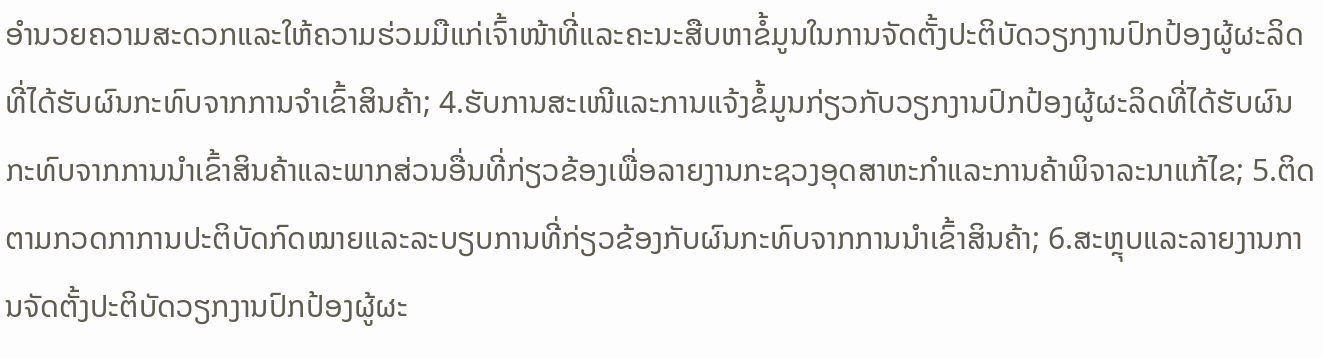ອໍານວຍຄວາມສະດວກແລະໃຫ້ຄວາມຮ່ວມມືແກ່ເຈົ້າໜ້າທີ່ແລະຄະນະສືບຫາຂໍ້ມູນໃນການຈັດຕັ້ງປະຕິບັດວຽກງານປົກປ້ອງຜູ້ຜະລິດທີ່ໄດ້ຮັບຜົນກະທົບຈາກການຈໍາເຂົ້າສິນຄ້າ; 4.ຮັບການສະເໜີແລະການແຈ້ງຂໍ້ມູນກ່ຽວກັບວຽກງານປົກປ້ອງຜູ້ຜະລິດທີ່ໄດ້ຮັບຜົນກະທົບຈາກການນໍາເຂົ້າສິນຄ້າແລະພາກສ່ວນອື່ນທີ່ກ່ຽວຂ້ອງເພື່ອລາຍງານກະຊວງອຸດສາຫະກໍາແລະການຄ້າພິຈາລະນາແກ້ໄຂ; 5.ຕິດຕາມກວດກາການປະຕິບັດກົດໝາຍແລະລະບຽບການທີ່ກ່ຽວຂ້ອງກັບຜົນກະທົບຈາກການນໍາເຂົ້າສິນຄ້າ; 6.ສະຫຼຸບແລະລາຍງານການຈັດຕັ້ງປະຕິບັດວຽກງານປົກປ້ອງຜູ້ຜະ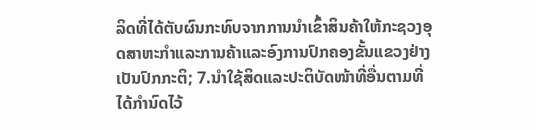ລິດທີ່ໄດ້ຕັບຜົນກະທົບຈາກການນໍາເຂົ້າສິນຄ້າໃຫ້ກະຊວງອຸດສາຫະກໍາແລະການຄ້າແລະອົງການປົກຄອງຂັ້ນແຂວງຢ່າງເປັນປົກກະຕິ; 7.ນໍາໃຊ້ສິດແລະປະຕິບັດໜ້າທີ່ອື່ນຕາມທີ່ໄດ້ກໍານົດໄວ້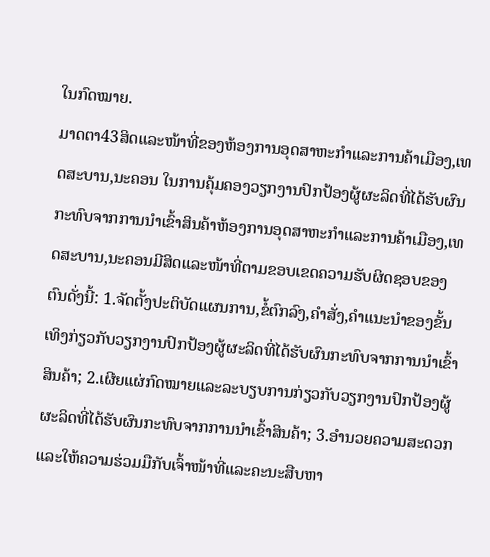ໃນກົດໝາຍ.
ມາດຕາ43ສິດແລະໜ້າທີ່ຂອງຫ້ອງການອຸດສາຫະກໍາແລະການຄ້າເມືອງ,ເທດສະບານ,ນະຄອນ ໃນການຄຸ້ມຄອງວຽກງານປົກປ້ອງຜູ້ຜະລິດທີ່ໄດ້ຮັບຜົນກະທົບຈາກການນໍາເຂົ້າສິນຄ້າຫ້ອງການອຸດສາຫະກໍາແລະການຄ້າເມືອງ,ເທດສະບານ,ນະຄອນມີສິດແລະໜ້າທີ່ຕາມຂອບເຂດຄວາມຮັບຜິດຊອບຂອງຕົນດັ່ງນີ້: 1.ຈັດຕັ້ງປະຕິບັດແຜນການ,ຂໍ້ຕົກລົງ,ຄໍາສັ່ງ,ຄໍາແນະນໍາຂອງຂັ້ນເທິງກ່ຽວກັບວຽກງານປົກປ້ອງຜູ້ຜະລິດທີ່ໄດ້ຮັບຜົນກະທົບຈາກການນໍາເຂົ້າສິນຄ້າ; 2.ເຜີຍແຜ່ກົດໝາຍແລະລະບຽບການກ່ຽວກັບວຽກງານປົກປ້ອງຜູ້ຜະລິດທີ່ໄດ້ຮັບຜົນກະທົບຈາກການນໍາເຂົ້າສິນຄ້າ; 3.ອໍານວຍຄວາມສະດວກແລະໃຫ້ຄວາມຮ່ວມມືກັບເຈົ້າໜ້າທີ່ແລະຄະນະສືບຫາ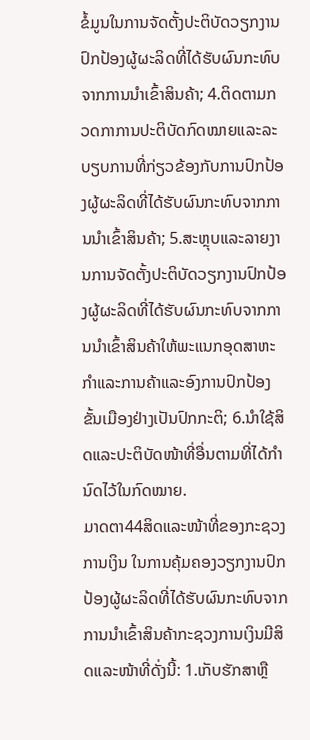ຂໍ້ມູນໃນການຈັດຕັ້ງປະຕິບັດວຽກງານປົກປ້ອງຜູ້ຜະລິດທີ່ໄດ້ຮັບຜົນກະທົບຈາກການນໍາເຂົ້າສິນຄ້າ; 4.ຕິດຕາມກວດກາການປະຕິບັດກົດໝາຍແລະລະບຽບການທີ່ກ່ຽວຂ້ອງກັບການປົກປ້ອງຜູ້ຜະລິດທີ່ໄດ້ຮັບຜົນກະທົບຈາກການນໍາເຂົ້າສິນຄ້າ; 5.ສະຫຼຸບແລະລາຍງານການຈັດຕັ້ງປະຕິບັດວຽກງານປົກປ້ອງຜູ້ຜະລິດທີ່ໄດ້ຮັບຜົນກະທົບຈາກການນໍາເຂົ້າສິນຄ້າໃຫ້ພະແນກອຸດສາຫະກໍາແລະການຄ້າແລະອົງການປົກປ້ອງຂັ້ນເມືອງຢ່າງເປັນປົກກະຕິ; 6.ນໍາໃຊ້ສິດແລະປະຕິບັດໜ້າທີ່ອື່ນຕາມທີ່ໄດ້ກໍານົດໄວ້ໃນກົດໝາຍ.
ມາດຕາ44ສິດແລະໜ້າທີ່ຂອງກະຊວງການເງິນ ໃນການຄຸ້ມຄອງວຽກງານປົກປ້ອງຜູ້ຜະລິດທີ່ໄດ້ຮັບຜົນກະທົບຈາກການນໍາເຂົ້າສິນຄ້າກະຊວງການເງິນມີສິດແລະໜ້າທີ່ດັ່ງນີ້: 1.ເກັບຮັກສາຫຼື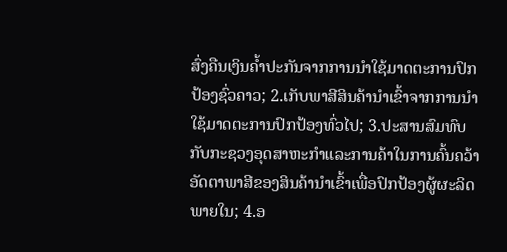ສົ່ງຄືນເງິນຄໍ້າປະກັນຈາກການນໍາໃຊ້ມາດຕະການປົກປ້ອງຊົ່ວຄາວ; 2.ເກັບພາສີສິນຄ້ານໍາເຂົ້າຈາກການນໍາໃຊ້ມາດຕະການປົກປ້ອງທົ່ວໄປ; 3.ປະສານສົມທົບກັບກະຊວງອຸດສາຫະກໍາແລະການຄ້າໃນການຄົ້ນຄວ້າອັດຕາພາສີຂອງສິນຄ້ານໍາເຂົ້າເພື່ອປົກປ້ອງຜູ້ຜະລິດພາຍໃນ; 4.ອ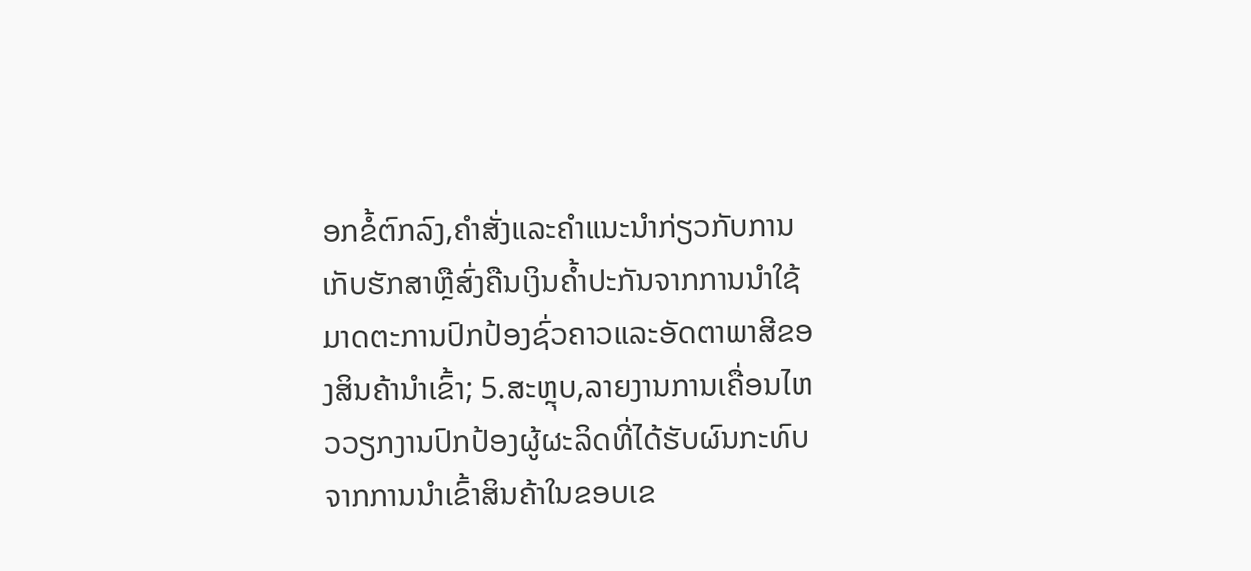ອກຂໍ້ຕົກລົງ,ຄໍາສັ່ງແລະຄໍາແນະນໍາກ່ຽວກັບການເກັບຮັກສາຫຼືສົ່ງຄືນເງິນຄໍ້າປະກັນຈາກການນໍາໃຊ້ມາດຕະການປົກປ້ອງຊົ່ວຄາວແລະອັດຕາພາສີຂອງສິນຄ້ານໍາເຂົ້າ; 5.ສະຫຼຸບ,ລາຍງານການເຄື່ອນໄຫວວຽກງານປົກປ້ອງຜູ້ຜະລິດທີ່ໄດ້ຮັບຜົນກະທົບຈາກການນໍາເຂົ້າສິນຄ້າໃນຂອບເຂ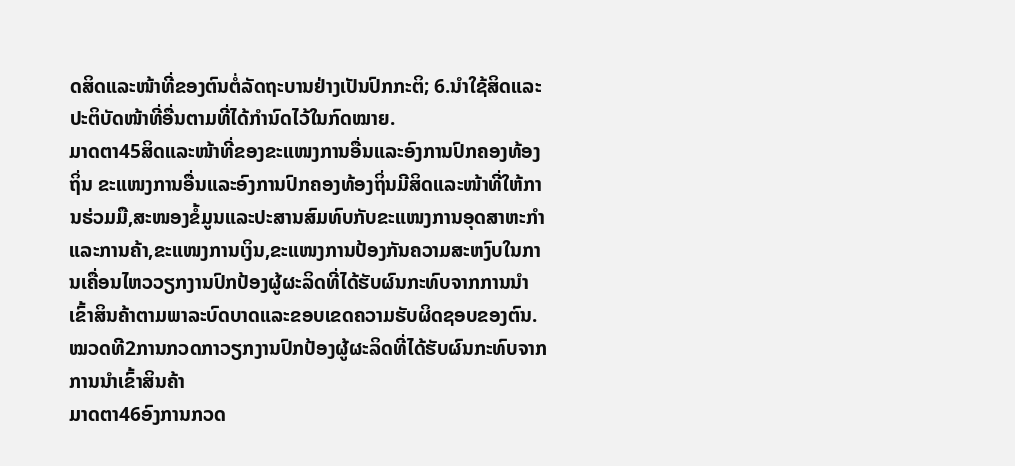ດສິດແລະໜ້າທີ່ຂອງຕົນຕໍ່ລັດຖະບານຢ່າງເປັນປົກກະຕິ; 6.ນໍາໃຊ້ສິດແລະປະຕິບັດໜ້າທີ່ອື່ນຕາມທີ່ໄດ້ກໍານົດໄວ້ໃນກົດໝາຍ.
ມາດຕາ45ສິດແລະໜ້າທີ່ຂອງຂະແໜງການອື່ນແລະອົງການປົກຄອງທ້ອງຖິ່ນ ຂະແໜງການອື່ນແລະອົງການປົກຄອງທ້ອງຖິ່ນມີສິດແລະໜ້າທີ່ໃຫ້ການຮ່ວມມື,ສະໜອງຂໍ້ມູນແລະປະສານສົມທົບກັບຂະແໜງການອຸດສາຫະກໍາແລະການຄ້າ,ຂະແໜງການເງິນ,ຂະແໜງການປ້ອງກັນຄວາມສະຫງົບໃນການເຄື່ອນໄຫວວຽກງານປົກປ້ອງຜູ້ຜະລິດທີ່ໄດ້ຮັບຜົນກະທົບຈາກການນໍາເຂົ້າສິນຄ້າຕາມພາລະບົດບາດແລະຂອບເຂດຄວາມຮັບຜິດຊອບຂອງຕົນ.
ໝວດທີ2ການກວດກາວຽກງານປົກປ້ອງຜູ້ຜະລິດທີ່ໄດ້ຮັບຜົນກະທົບຈາກການນໍາເຂົ້າສິນຄ້າ
ມາດຕາ46ອົງການກວດ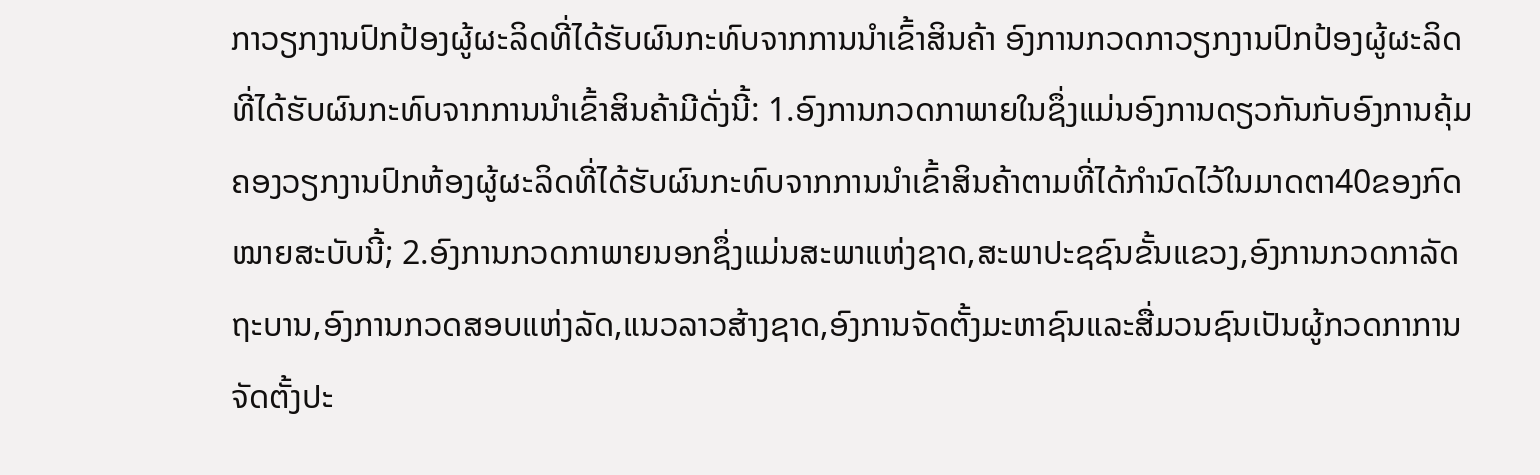ກາວຽກງານປົກປ້ອງຜູ້ຜະລິດທີ່ໄດ້ຮັບຜົນກະທົບຈາກການນໍາເຂົ້າສິນຄ້າ ອົງການກວດກາວຽກງານປົກປ້ອງຜູ້ຜະລິດທີ່ໄດ້ຮັບຜົນກະທົບຈາກການນໍາເຂົ້າສິນຄ້າມີດັ່ງນີ້: 1.ອົງການກວດກາພາຍໃນຊຶ່ງແມ່ນອົງການດຽວກັນກັບອົງການຄຸ້ມຄອງວຽກງານປົກຫ້ອງຜູ້ຜະລິດທີ່ໄດ້ຮັບຜົນກະທົບຈາກການນໍາເຂົ້າສິນຄ້າຕາມທີ່ໄດ້ກໍານົດໄວ້ໃນມາດຕາ40ຂອງກົດໝາຍສະບັບນີ້; 2.ອົງການກວດກາພາຍນອກຊຶ່ງແມ່ນສະພາແຫ່ງຊາດ,ສະພາປະຊຊົນຂັ້ນແຂວງ,ອົງການກວດກາລັດຖະບານ,ອົງການກວດສອບແຫ່ງລັດ,ແນວລາວສ້າງຊາດ,ອົງການຈັດຕັ້ງມະຫາຊົນແລະສື່ມວນຊົນເປັນຜູ້ກວດກາການຈັດຕັ້ງປະ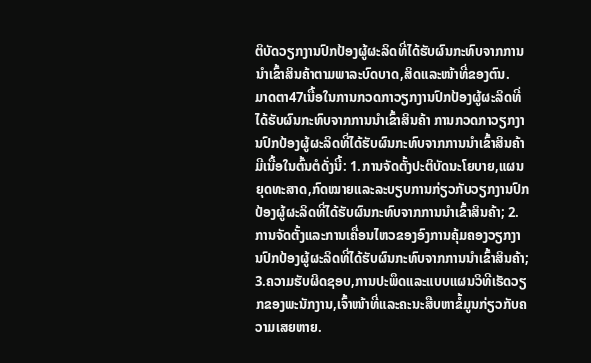ຕິບັດວຽກງານປົກປ້ອງຜູ້ຜະລິດທີ່ໄດ້ຮັບຜົນກະທົບຈາກການນໍາເຂົ້າສິນຄ້າຕາມພາລະບົດບາດ,ສິດແລະໜ້າທີ່ຂອງຕົນ.
ມາດຕາ47ເນື້ອໃນການກວດກາວຽກງານປົກປ້ອງຜູ້ຜະລິດທີ່ໄດ້ຮັບຜົນກະທົບຈາກການນໍາເຂົ້າສິນຄ້າ ການກວດກາວຽກງານປົກປ້ອງຜູ້ຜະລິດທີ່ໄດ້ຮັບຜົນກະທົບຈາກການນໍາເຂົ້າສິນຄ້າມີເນື້ອໃນຕົ້ນຕໍດັ່ງນີ້: 1.ການຈັດຕັ້ງປະຕິບັດນະໂຍບາຍ,ແຜນຍຸດທະສາດ,ກົດໝາຍແລະລະບຽບການກ່ຽວກັບວຽກງານປົກປ້ອງຜູ້ຜະລິດທີ່ໄດ້ຮັບຜົນກະທົບຈາກການນໍາເຂົ້າສິນຄ້າ; 2.ການຈັດຕັ້ງແລະການເຄື່ອນໄຫວຂອງອົງການຄຸ້ມຄອງວຽກງານປົກປ້ອງຜູ້ຜະລິດທີ່ໄດ້ຮັບຜົນກະທົບຈາກການນໍາເຂົ້າສິນຄ້າ; 3.ຄວາມຮັບຜິດຊອບ,ການປະພຶດແລະແບບແຜນວິທີເຮັດວຽກຂອງພະນັກງານ,ເຈົ້າໜ້າທີ່ແລະຄະນະສືບຫາຂໍ້ມູນກ່ຽວກັບຄວາມເສຍຫາຍ.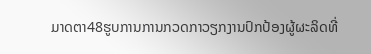ມາດຕາ48ຮູບການການກວດກາວຽກງານປົກປ້ອງຜູ້ຜະລິດທີ່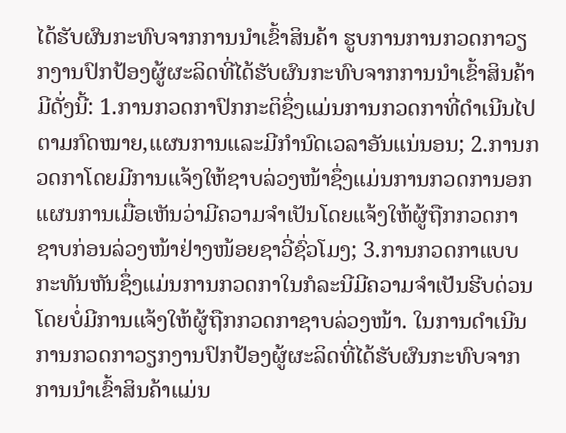ໄດ້ຮັບຜົນກະທົບຈາກການນໍາເຂົ້າສິນຄ້າ ຮູບການການກວດກາວຽກງານປົກປ້ອງຜູ້ຜະລິດທີ່ໄດ້ຮັບຜົນກະທົບຈາກການນໍາເຂົ້າສິນຄ້າມີດັ່ງນີ້: 1.ການກວດກາປົກກະຕິຊຶ່ງແມ່ນການກວດກາທີ່ດໍາເນີນໄປຕາມກົດໝາຍ,ແຜນການແລະມີກໍານົດເວລາອັນແນ່ນອນ; 2.ການກວດກາໂດຍມີການແຈ້ງໃຫ້ຊາບລ່ວງໜ້າຊຶ່ງແມ່ນການກວດການອກແຜນການເມື່ອເຫັນວ່າມີຄວາມຈໍາເປັນໂດຍແຈ້ງໃຫ້ຜູ້ຖືກກວດກາຊາບກ່ອນລ່ວງໜ້າຢ່າງໜ້ອຍຊາວີ່ຊົ່ວໂມງ; 3.ການກວດກາແບບກະທັນຫັນຊຶ່ງແມ່ນການກວດກາໃນກໍລະນີມີຄວາມຈໍາເປັນຮີບດ່ວນໂດຍບໍ່ມີການແຈ້ງໃຫ້ຜູ້ຖືກກວດກາຊາບລ່ວງໜ້າ. ໃນການດໍາເນີນການກວດກາວຽກງານປົກປ້ອງຜູ້ຜະລິດທີ່ໄດ້ຮັບຜົນກະທົບຈາກການນໍາເຂົ້າສິນຄ້າແມ່ນ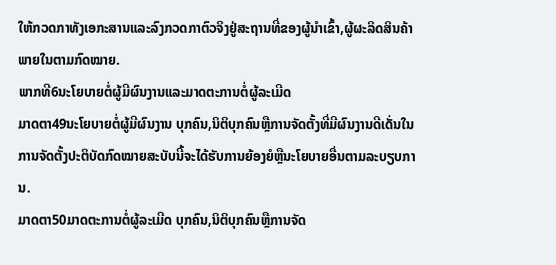ໃຫ້ກວດກາທັງເອກະສານແລະລົງກວດກາຕົວຈິງຢູ່ສະຖານທີ່ຂອງຜູ້ນໍາເຂົ້າ,ຜູ້ຜະລິດສິນຄ້າພາຍໃນຕາມກົດໝາຍ.
ພາກທີ6ນະໂຍບາຍຕໍ່ຜູ້ມີຜົນງານແລະມາດຕະການຕໍ່ຜູ້ລະເມີດ
ມາດຕາ49ນະໂຍບາຍຕໍ່ຜູ້ມີຜົນງານ ບຸກຄົນ,ນິຕິບຸກຄົນຫຼືການຈັດຕັ້ງທີ່ມີຜົນງານດີເດັ່ນໃນການຈັດຕັ້ງປະຕິບັດກົດໝາຍສະບັບນີ້ຈະໄດ້ຮັບການຍ້ອງຍໍຫຼືນະໂຍບາຍອື່ນຕາມລະບຽບການ.
ມາດຕາ50ມາດຕະການຕໍ່ຜູ້ລະເມີດ ບຸກຄົນ,ນິຕິບຸກຄົນຫຼືການຈັດ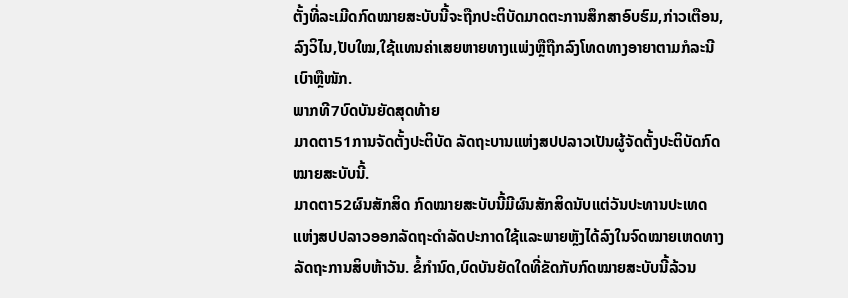ຕັ້ງທີ່ລະເມີດກົດໝາຍສະບັບນີ້ຈະຖືກປະຕິບັດມາດຕະການສຶກສາອົບຮົມ,ກ່າວເຕືອນ,ລົງວິໄນ,ປັບໃໝ,ໃຊ້ແທນຄ່າເສຍຫາຍທາງແພ່ງຫຼືຖືກລົງໂທດທາງອາຍາຕາມກໍລະນີເບົາຫຼືໜັກ.
ພາກທີ7ບົດບັນຍັດສຸດທ້າຍ
ມາດຕາ51ການຈັດຕັ້ງປະຕິບັດ ລັດຖະບານແຫ່ງສປປລາວເປັນຜູ້ຈັດຕັ້ງປະຕິບັດກົດໝາຍສະບັບນີ້.
ມາດຕາ52ຜົນສັກສິດ ກົດໝາຍສະບັບນີ້ມີຜົນສັກສິດນັບແຕ່ວັນປະທານປະເທດແຫ່ງສປປລາວອອກລັດຖະດໍາລັດປະກາດໃຊ້ແລະພາຍຫຼັງໄດ້ລົງໃນຈົດໝາຍເຫດທາງລັດຖະການສິບຫ້າວັນ. ຂໍ້ກໍານົດ,ບົດບັນຍັດໃດທີ່ຂັດກັບກົດໝາຍສະບັບນີ້ລ້ວນ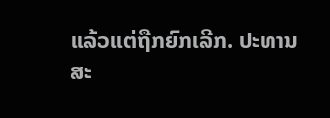ແລ້ວແຕ່ຖືກຍົກເລີກ. ປະທານສະ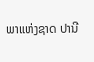ພາແຫ່ງຊາດ ປານີ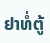ຢາທໍ່ຕູ້